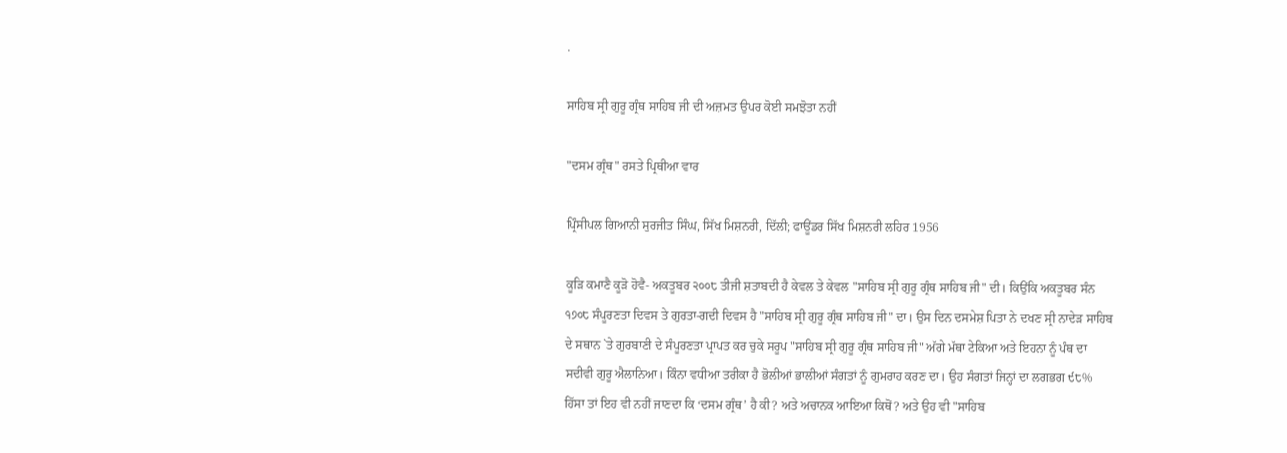.

ਸਾਹਿਬ ਸ੍ਰੀ ਗੁਰੂ ਗ੍ਰੰਥ ਸਾਹਿਬ ਜੀ ਦੀ ਅਜ਼ਮਤ ਉਪਰ ਕੋਈ ਸਮਝੋਤਾ ਨਹੀਂ

"ਦਸਮ ਗ੍ਰੰਥ" ਰਸਤੇ ਪ੍ਰਿਥੀਆ ਵਾਰ

ਪ੍ਰਿੰਸੀਪਲ ਗਿਆਨੀ ਸੁਰਜੀਤ ਸਿੰਘ, ਸਿੱਖ ਮਿਸ਼ਨਰੀ, ਦਿੱਲੀ; ਫਾਊਂਡਰ ਸਿੱਖ ਮਿਸ਼ਨਰੀ ਲਹਿਰ 1956

ਕੂੜਿ ਕਮਾਣੈ ਕੂੜੋ ਹੋਵੈ- ਅਕਤੂਬਰ ੨੦੦੮ ਤੀਜੀ ਸ਼ਤਾਬਦੀ ਹੈ ਕੇਵਲ ਤੇ ਕੇਵਲ "ਸਾਹਿਬ ਸ੍ਰੀ ਗੁਰੂ ਗ੍ਰੰਥ ਸਾਹਿਬ ਜੀ" ਦੀ। ਕਿਉਂਕਿ ਅਕਤੂਬਰ ਸੰਨ ੧੭੦੮ ਸੰਪੂਰਣਤਾ ਦਿਵਸ ਤੇ ਗੁਰਤਾ-ਗਦੀ ਦਿਵਸ ਹੈ "ਸਾਹਿਬ ਸ੍ਰੀ ਗੁਰੂ ਗ੍ਰੰਥ ਸਾਹਿਬ ਜੀ" ਦਾ। ਉਸ ਦਿਨ ਦਸਮੇਸ਼ ਪਿਤਾ ਨੇ ਦਖਣ ਸ੍ਰੀ ਨਾਦੇੜ ਸਾਹਿਬ ਦੇ ਸਥਾਨ `ਤੇ ਗੁਰਬਾਣੀ ਦੇ ਸੰਪੂਰਣਤਾ ਪ੍ਰਾਪਤ ਕਰ ਚੁਕੇ ਸਰੂਪ "ਸਾਹਿਬ ਸ੍ਰੀ ਗੁਰੂ ਗ੍ਰੰਥ ਸਾਹਿਬ ਜੀ" ਅੱਗੇ ਮੱਥਾ ਟੇਕਿਆ ਅਤੇ ਇਹਨਾ ਨੂੰ ਪੰਥ ਦਾ ਸਦੀਵੀ ਗੁਰੂ ਐਲਾਨਿਆ। ਕਿੰਨਾ ਵਧੀਆ ਤਰੀਕਾ ਹੈ ਭੋਲੀਆਂ ਭਾਲੀਆਂ ਸੰਗਤਾਂ ਨੂੰ ਗੁਮਰਾਹ ਕਰਣ ਦਾ। ਉਹ ਸੰਗਤਾਂ ਜਿਨ੍ਹਾਂ ਦਾ ਲਗਭਗ ੯੮% ਹਿੱਸਾ ਤਾਂ ਇਹ ਵੀ ਨਹੀਂ ਜਾਣਦਾ ਕਿ ‘ਦਸਮ ਗ੍ਰੰਥ’ ਹੈ ਕੀ? ਅਤੇ ਅਚਾਨਕ ਆਇਆ ਕਿਥੋਂ? ਅਤੇ ਉਹ ਵੀ "ਸਾਹਿਬ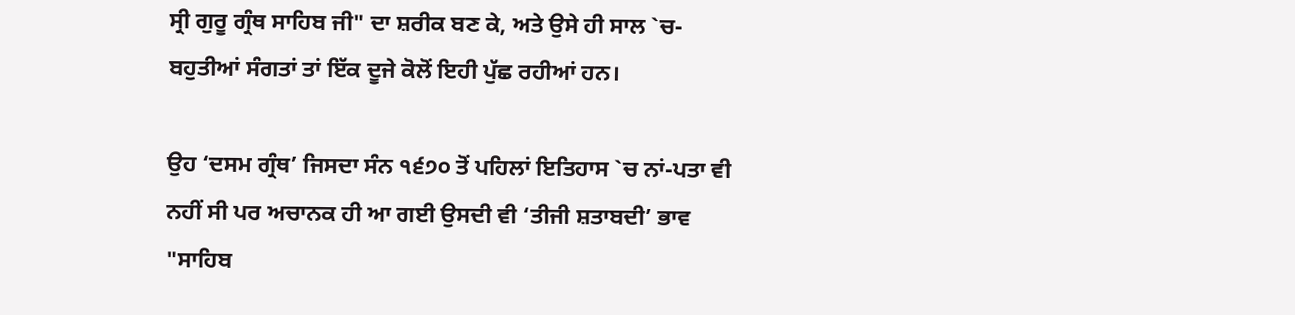ਸ੍ਰੀ ਗੁਰੂ ਗ੍ਰੰਥ ਸਾਹਿਬ ਜੀ" ਦਾ ਸ਼ਰੀਕ ਬਣ ਕੇ, ਅਤੇ ਉਸੇ ਹੀ ਸਾਲ `ਚ- ਬਹੁਤੀਆਂ ਸੰਗਤਾਂ ਤਾਂ ਇੱਕ ਦੂਜੇ ਕੋਲੋਂ ਇਹੀ ਪੁੱਛ ਰਹੀਆਂ ਹਨ।

ਉਹ ‘ਦਸਮ ਗ੍ਰੰਥ’ ਜਿਸਦਾ ਸੰਨ ੧੬੭੦ ਤੋਂ ਪਹਿਲਾਂ ਇਤਿਹਾਸ `ਚ ਨਾਂ-ਪਤਾ ਵੀ ਨਹੀਂ ਸੀ ਪਰ ਅਚਾਨਕ ਹੀ ਆ ਗਈ ਉਸਦੀ ਵੀ ‘ਤੀਜੀ ਸ਼ਤਾਬਦੀ’ ਭਾਵ "ਸਾਹਿਬ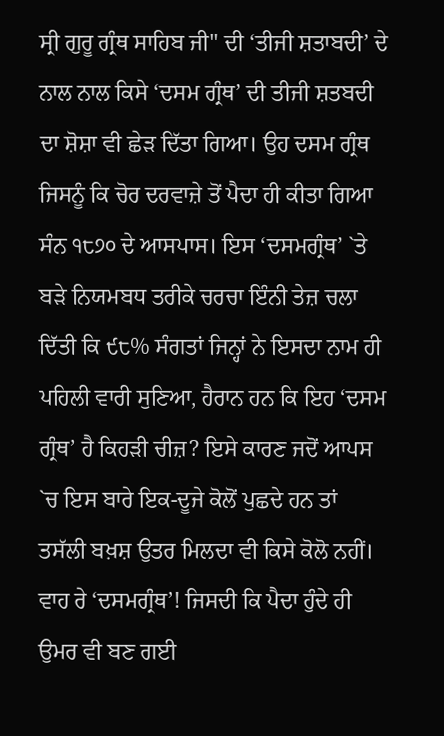ਸ੍ਰੀ ਗੁਰੂ ਗ੍ਰੰਥ ਸਾਹਿਬ ਜੀ" ਦੀ ‘ਤੀਜੀ ਸ਼ਤਾਬਦੀ’ ਦੇ ਨਾਲ ਨਾਲ ਕਿਸੇ ‘ਦਸਮ ਗ੍ਰੰਥ’ ਦੀ ਤੀਜੀ ਸ਼ਤਬਦੀ ਦਾ ਸ਼ੋਸ਼ਾ ਵੀ ਛੇੜ ਦਿੱਤਾ ਗਿਆ। ਉਹ ਦਸਮ ਗ੍ਰੰਥ ਜਿਸਨੂੰ ਕਿ ਚੋਰ ਦਰਵਾਜ਼ੇ ਤੋਂ ਪੈਦਾ ਹੀ ਕੀਤਾ ਗਿਆ ਸੰਨ ੧੮੭੦ ਦੇ ਆਸਪਾਸ। ਇਸ ‘ਦਸਮਗ੍ਰੰਥ’ `ਤੇ ਬੜੇ ਨਿਯਮਬਧ ਤਰੀਕੇ ਚਰਚਾ ਇੰਨੀ ਤੇਜ਼ ਚਲਾ ਦਿੱਤੀ ਕਿ ੯੮% ਸੰਗਤਾਂ ਜਿਨ੍ਹਾਂ ਨੇ ਇਸਦਾ ਨਾਮ ਹੀ ਪਹਿਲੀ ਵਾਰੀ ਸੁਣਿਆ, ਹੈਰਾਨ ਹਨ ਕਿ ਇਹ ‘ਦਸਮ ਗ੍ਰੰਥ’ ਹੈ ਕਿਹੜੀ ਚੀਜ਼? ਇਸੇ ਕਾਰਣ ਜਦੋਂ ਆਪਸ `ਚ ਇਸ ਬਾਰੇ ਇਕ-ਦੂਜੇ ਕੋਲੋਂ ਪੁਛਦੇ ਹਨ ਤਾਂ ਤਸੱਲੀ ਬਖ਼ਸ਼ ਉਤਰ ਮਿਲਦਾ ਵੀ ਕਿਸੇ ਕੋਲੋ ਨਹੀਂ। ਵਾਹ ਰੇ ‘ਦਸਮਗ੍ਰੰਥ’! ਜਿਸਦੀ ਕਿ ਪੈਦਾ ਹੁੰਦੇ ਹੀ ਉਮਰ ਵੀ ਬਣ ਗਈ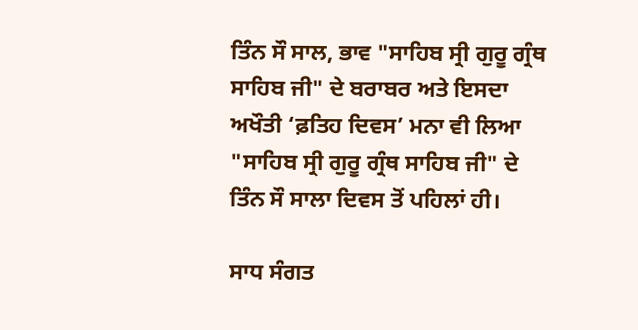ਤਿੰਨ ਸੌ ਸਾਲ, ਭਾਵ "ਸਾਹਿਬ ਸ੍ਰੀ ਗੁਰੂ ਗ੍ਰੰਥ ਸਾਹਿਬ ਜੀ" ਦੇ ਬਰਾਬਰ ਅਤੇ ਇਸਦਾ ਅਖੌਤੀ ‘ਫ਼ਤਿਹ ਦਿਵਸ’ ਮਨਾ ਵੀ ਲਿਆ "ਸਾਹਿਬ ਸ੍ਰੀ ਗੁਰੂ ਗ੍ਰੰਥ ਸਾਹਿਬ ਜੀ" ਦੇ ਤਿੰਨ ਸੌ ਸਾਲਾ ਦਿਵਸ ਤੋਂ ਪਹਿਲਾਂ ਹੀ।

ਸਾਧ ਸੰਗਤ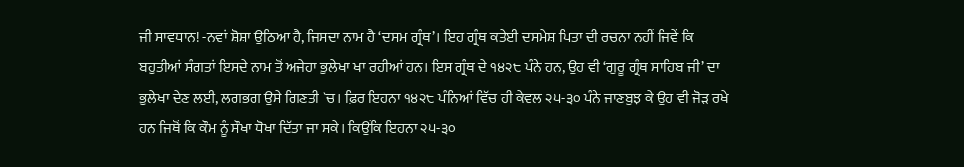ਜੀ ਸਾਵਧਾਨ! -ਨਵਾਂ ਸ਼ੋਸ਼ਾ ਉਠਿਆ ਹੈ, ਜਿਸਦਾ ਨਾਮ ਹੈ ‘ਦਸਮ ਗ੍ਰੰਥ’। ਇਹ ਗ੍ਰੰਥ ਕਤੇਈ ਦਸਮੇਸ਼ ਪਿਤਾ ਦੀ ਰਚਨਾ ਨਹੀਂ ਜਿਵੇਂ ਕਿ ਬਹੁਤੀਆਂ ਸੰਗਤਾਂ ਇਸਦੇ ਨਾਮ ਤੋਂ ਅਜੇਹਾ ਭੁਲੇਖਾ ਖਾ ਰਹੀਆਂ ਹਨ। ਇਸ ਗ੍ਰੰਥ ਦੇ ੧੪੨੮ ਪੰਨੇ ਹਨ, ਉਹ ਵੀ ‘ਗੁਰੂ ਗ੍ਰੰਥ ਸਾਹਿਬ ਜੀ’ ਦਾ ਭੁਲੇਖਾ ਦੇਣ ਲਈ, ਲਗਭਗ ਉਸੇ ਗਿਣਤੀ `ਚ। ਫ਼ਿਰ ਇਹਨਾ ੧੪੨੮ ਪੰਨਿਆਂ ਵਿੱਚ ਹੀ ਕੇਵਲ ੨੫-੩੦ ਪੰਨੇ ਜਾਣਬੁਝ ਕੇ ਉਹ ਵੀ ਜੋੜ ਰਖੇ ਹਨ ਜਿਥੋਂ ਕਿ ਕੌਮ ਨੂੰ ਸੌਖਾ ਧੋਖਾ ਦਿੱਤਾ ਜਾ ਸਕੇ। ਕਿਉਂਕਿ ਇਹਨਾ ੨੫-੩੦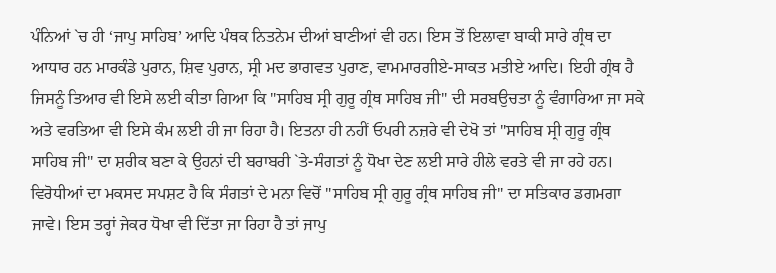ਪੰਨਿਆਂ `ਚ ਹੀ ‘ਜਾਪੁ ਸਾਹਿਬ’ ਆਦਿ ਪੰਥਕ ਨਿਤਨੇਮ ਦੀਆਂ ਬਾਣੀਆਂ ਵੀ ਹਨ। ਇਸ ਤੋਂ ਇਲਾਵਾ ਬਾਕੀ ਸਾਰੇ ਗ੍ਰੰਥ ਦਾ ਆਧਾਰ ਹਨ ਮਾਰਕੰਡੇ ਪੁਰਾਨ, ਸ਼ਿਵ ਪੁਰਾਨ, ਸ੍ਰੀ ਮਦ ਭਾਗਵਤ ਪੁਰਾਣ, ਵਾਮਮਾਰਗੀਏ-ਸਾਕਤ ਮਤੀਏ ਆਦਿ। ਇਹੀ ਗ੍ਰੰਥ ਹੈ ਜਿਸਨੂੰ ਤਿਆਰ ਵੀ ਇਸੇ ਲਈ ਕੀਤਾ ਗਿਆ ਕਿ "ਸਾਹਿਬ ਸ੍ਰੀ ਗੁਰੂ ਗ੍ਰੰਥ ਸਾਹਿਬ ਜੀ" ਦੀ ਸਰਬਉਚਤਾ ਨੂੰ ਵੰਗਾਰਿਆ ਜਾ ਸਕੇ ਅਤੇ ਵਰਤਿਆ ਵੀ ਇਸੇ ਕੰਮ ਲਈ ਹੀ ਜਾ ਰਿਹਾ ਹੈ। ਇਤਨਾ ਹੀ ਨਹੀਂ ਓਪਰੀ ਨਜ਼ਰੇ ਵੀ ਦੇਖੋ ਤਾਂ "ਸਾਹਿਬ ਸ੍ਰੀ ਗੁਰੂ ਗ੍ਰੰਥ ਸਾਹਿਬ ਜੀ" ਦਾ ਸ਼ਰੀਕ ਬਣਾ ਕੇ ਉਹਨਾਂ ਦੀ ਬਰਾਬਰੀ `ਤੇ-ਸੰਗਤਾਂ ਨੂੰ ਧੋਖਾ ਦੇਣ ਲਈ ਸਾਰੇ ਹੀਲੇ ਵਰਤੇ ਵੀ ਜਾ ਰਹੇ ਹਨ। ਵਿਰੋਧੀਆਂ ਦਾ ਮਕਸਦ ਸਪਸ਼ਟ ਹੈ ਕਿ ਸੰਗਤਾਂ ਦੇ ਮਨਾ ਵਿਚੋਂ "ਸਾਹਿਬ ਸ੍ਰੀ ਗੁਰੂ ਗ੍ਰੰਥ ਸਾਹਿਬ ਜੀ" ਦਾ ਸਤਿਕਾਰ ਡਗਮਗਾ ਜਾਵੇ। ਇਸ ਤਰ੍ਹਾਂ ਜੇਕਰ ਧੋਖਾ ਵੀ ਦਿੱਤਾ ਜਾ ਰਿਹਾ ਹੈ ਤਾਂ ਜਾਪੁ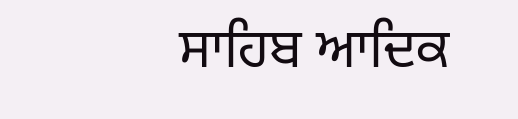ਸਾਹਿਬ ਆਦਿਕ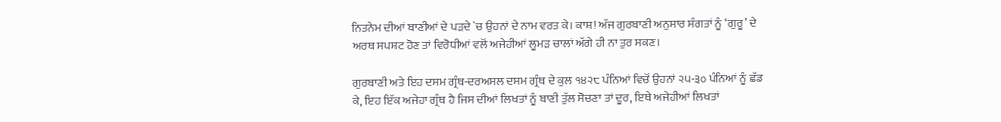ਨਿਤਨੇਮ ਦੀਆਂ ਬਾਣੀਆਂ ਦੇ ਪੜਦੇ `ਚ ਉਹਨਾਂ ਦੇ ਨਾਮ ਵਰਤ ਕੇ। ਕਾਸ਼! ਅੱਜ ਗੁਰਬਾਣੀ ਅਨੁਸਾਰ ਸੰਗਤਾਂ ਨੂੰ ‘ਗੁਰੂ’ ਦੇ ਅਰਥ ਸਪਸ਼ਟ ਹੋਣ ਤਾਂ ਵਿਰੋਧੀਆਂ ਵਲੋਂ ਅਜੇਹੀਆਂ ਲੂਮੜ ਚਾਲਾਂ ਅੱਗੇ ਹੀ ਨਾ ਤੁਰ ਸਕਣ।

ਗੁਰਬਾਣੀ ਅਤੇ ਇਹ ਦਸਮ ਗ੍ਰੰਥ-ਦਰਅਸਲ ਦਸਮ ਗ੍ਰੰਥ ਦੇ ਕੁਲ ੧੪੨੮ ਪੰਨਿਆਂ ਵਿਚੋਂ ਉਹਨਾਂ ੨੫-੩੦ ਪੰਨਿਆਂ ਨੂੰ ਛੱਡ ਕੇ, ਇਹ ਇੱਕ ਅਜੇਹਾ ਗ੍ਰੰਥ ਹੈ ਜਿਸ ਦੀਆਂ ਲਿਖਤਾਂ ਨੂੰ ਬਾਣੀ ਤੁੱਲ ਸੋਚਣਾ ਤਾਂ ਦੂਰ, ਇਥੇ ਅਜੇਹੀਆਂ ਲਿਖਤਾਂ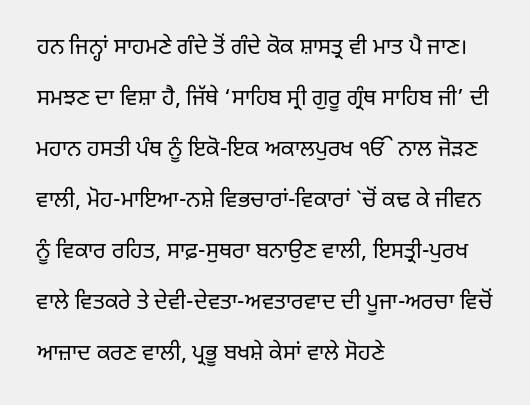ਹਨ ਜਿਨ੍ਹਾਂ ਸਾਹਮਣੇ ਗੰਦੇ ਤੋਂ ਗੰਦੇ ਕੋਕ ਸ਼ਾਸਤ੍ਰ ਵੀ ਮਾਤ ਪੈ ਜਾਣ। ਸਮਝਣ ਦਾ ਵਿਸ਼ਾ ਹੈ, ਜਿੱਥੇ ‘ਸਾਹਿਬ ਸ੍ਰੀ ਗੁਰੂ ਗ੍ਰੰਥ ਸਾਹਿਬ ਜੀ’ ਦੀ ਮਹਾਨ ਹਸਤੀ ਪੰਥ ਨੂੰ ਇਕੋ-ਇਕ ਅਕਾਲਪੁਰਖ ੴ ਨਾਲ ਜੋੜਣ ਵਾਲੀ, ਮੋਹ-ਮਾਇਆ-ਨਸ਼ੇ ਵਿਭਚਾਰਾਂ-ਵਿਕਾਰਾਂ `ਚੋਂ ਕਢ ਕੇ ਜੀਵਨ ਨੂੰ ਵਿਕਾਰ ਰਹਿਤ, ਸਾਫ਼-ਸੁਥਰਾ ਬਨਾਉਣ ਵਾਲੀ, ਇਸਤ੍ਰੀ-ਪੁਰਖ ਵਾਲੇ ਵਿਤਕਰੇ ਤੇ ਦੇਵੀ-ਦੇਵਤਾ-ਅਵਤਾਰਵਾਦ ਦੀ ਪੂਜਾ-ਅਰਚਾ ਵਿਚੋਂ ਆਜ਼ਾਦ ਕਰਣ ਵਾਲੀ, ਪ੍ਰਭੂ ਬਖਸ਼ੇ ਕੇਸਾਂ ਵਾਲੇ ਸੋਹਣੇ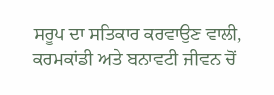ਸਰੂਪ ਦਾ ਸਤਿਕਾਰ ਕਰਵਾਉਣ ਵਾਲੀ, ਕਰਮਕਾਂਡੀ ਅਤੇ ਬਨਾਵਟੀ ਜੀਵਨ ਚੋਂ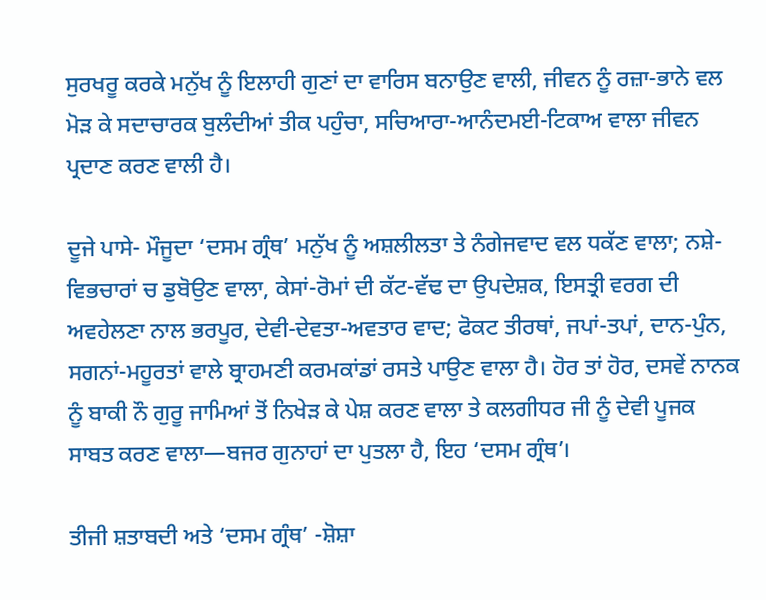ਸੁਰਖਰੂ ਕਰਕੇ ਮਨੁੱਖ ਨੂੰ ਇਲਾਹੀ ਗੁਣਾਂ ਦਾ ਵਾਰਿਸ ਬਨਾਉਣ ਵਾਲੀ, ਜੀਵਨ ਨੂੰ ਰਜ਼ਾ-ਭਾਨੇ ਵਲ ਮੋੜ ਕੇ ਸਦਾਚਾਰਕ ਬੁਲੰਦੀਆਂ ਤੀਕ ਪਹੁੰਚਾ, ਸਚਿਆਰਾ-ਆਨੰਦਮਈ-ਟਿਕਾਅ ਵਾਲਾ ਜੀਵਨ ਪ੍ਰਦਾਣ ਕਰਣ ਵਾਲੀ ਹੈ।

ਦੂਜੇ ਪਾਸੇ- ਮੌਜੂਦਾ ‘ਦਸਮ ਗ੍ਰੰਥ’ ਮਨੁੱਖ ਨੂੰ ਅਸ਼ਲੀਲਤਾ ਤੇ ਨੰਗੇਜਵਾਦ ਵਲ ਧਕੱਣ ਵਾਲਾ; ਨਸ਼ੇ-ਵਿਭਚਾਰਾਂ ਚ ਡੁਬੋਉਣ ਵਾਲਾ, ਕੇਸਾਂ-ਰੋਮਾਂ ਦੀ ਕੱਟ-ਵੱਢ ਦਾ ਉਪਦੇਸ਼ਕ, ਇਸਤ੍ਰੀ ਵਰਗ ਦੀ ਅਵਹੇਲਣਾ ਨਾਲ ਭਰਪੂਰ, ਦੇਵੀ-ਦੇਵਤਾ-ਅਵਤਾਰ ਵਾਦ; ਫੋਕਟ ਤੀਰਥਾਂ, ਜਪਾਂ-ਤਪਾਂ, ਦਾਨ-ਪੁੰਨ, ਸਗਨਾਂ-ਮਹੂਰਤਾਂ ਵਾਲੇ ਬ੍ਰਾਹਮਣੀ ਕਰਮਕਾਂਡਾਂ ਰਸਤੇ ਪਾਉਣ ਵਾਲਾ ਹੈ। ਹੋਰ ਤਾਂ ਹੋਰ, ਦਸਵੇਂ ਨਾਨਕ ਨੂੰ ਬਾਕੀ ਨੌ ਗੁਰੂ ਜਾਮਿਆਂ ਤੋਂ ਨਿਖੇੜ ਕੇ ਪੇਸ਼ ਕਰਣ ਵਾਲਾ ਤੇ ਕਲਗੀਧਰ ਜੀ ਨੂੰ ਦੇਵੀ ਪੂਜਕ ਸਾਬਤ ਕਰਣ ਵਾਲਾ—ਬਜਰ ਗੁਨਾਹਾਂ ਦਾ ਪੁਤਲਾ ਹੈ, ਇਹ ‘ਦਸਮ ਗ੍ਰੰਥ’।

ਤੀਜੀ ਸ਼ਤਾਬਦੀ ਅਤੇ ‘ਦਸਮ ਗ੍ਰੰਥ’ -ਸ਼ੋਸ਼ਾ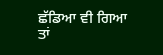ਛੱਡਿਆ ਵੀ ਗਿਆ ਤਾਂ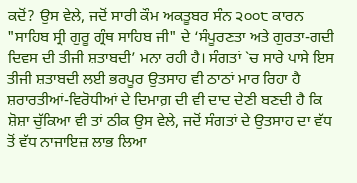ਕਦੋਂ? ਉਸ ਵੇਲੇ, ਜਦੋਂ ਸਾਰੀ ਕੌਮ ਅਕਤੂਬਰ ਸੰਨ ੨੦੦੮ ਕਾਰਨ "ਸਾਹਿਬ ਸ੍ਰੀ ਗੁਰੂ ਗ੍ਰੰਥ ਸਾਹਿਬ ਜੀ" ਦੇ ‘ਸੰਪੂਰਣਤਾ ਅਤੇ ਗੁਰਤਾ-ਗਦੀ ਦਿਵਸ ਦੀ ਤੀਜੀ ਸ਼ਤਾਬਦੀ’ ਮਨਾ ਰਹੀ ਹੈ। ਸੰਗਤਾਂ `ਚ ਸਾਰੇ ਪਾਸੇ ਇਸ ਤੀਜੀ ਸ਼ਤਾਬਦੀ ਲਈ ਭਰਪੂਰ ਉਤਸਾਹ ਵੀ ਠਾਠਾਂ ਮਾਰ ਰਿਹਾ ਹੈ ਸ਼ਰਾਰਤੀਆਂ-ਵਿਰੋਧੀਆਂ ਦੇ ਦਿਮਾਗ਼ ਦੀ ਵੀ ਦਾਦ ਦੇਣੀ ਬਣਦੀ ਹੈ ਕਿ ਸ਼ੋਸ਼ਾ ਚੁੱਕਿਆ ਵੀ ਤਾਂ ਠੀਕ ਉਸ ਵੇਲੇ, ਜਦੋਂ ਸੰਗਤਾਂ ਦੇ ਉਤਸਾਹ ਦਾ ਵੱਧ ਤੋਂ ਵੱਧ ਨਾਜਾਇਜ਼ ਲਾਭ ਲਿਆ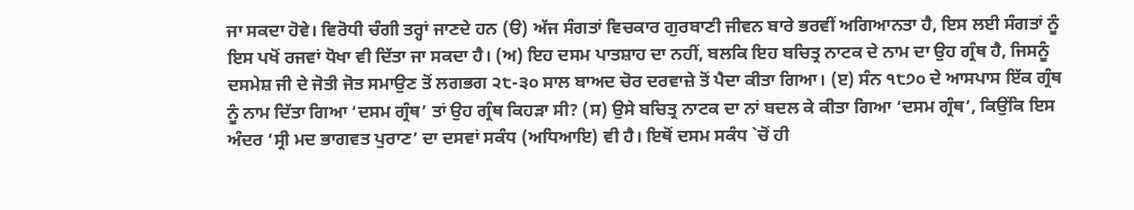ਜਾ ਸਕਦਾ ਹੋਵੇ। ਵਿਰੋਧੀ ਚੰਗੀ ਤਰ੍ਹਾਂ ਜਾਣਦੇ ਹਨ (ੳ) ਅੱਜ ਸੰਗਤਾਂ ਵਿਚਕਾਰ ਗੁਰਬਾਣੀ ਜੀਵਨ ਬਾਰੇ ਭਰਵੀਂ ਅਗਿਆਨਤਾ ਹੈ, ਇਸ ਲਈ ਸੰਗਤਾਂ ਨੂੰ ਇਸ ਪਖੋਂ ਰਜਵਾਂ ਧੋਖਾ ਵੀ ਦਿੱਤਾ ਜਾ ਸਕਦਾ ਹੈ। (ਅ) ਇਹ ਦਸਮ ਪਾਤਸ਼ਾਹ ਦਾ ਨਹੀਂ, ਬਲਕਿ ਇਹ ਬਚਿਤ੍ਰ ਨਾਟਕ ਦੇ ਨਾਮ ਦਾ ਉਹ ਗ੍ਰੰਥ ਹੈ, ਜਿਸਨੂੰ ਦਸਮੇਸ਼ ਜੀ ਦੇ ਜੋਤੀ ਜੋਤ ਸਮਾਉਣ ਤੋਂ ਲਗਭਗ ੨੮-੩੦ ਸਾਲ ਬਾਅਦ ਚੋਰ ਦਰਵਾਜ਼ੇ ਤੋਂ ਪੈਦਾ ਕੀਤਾ ਗਿਆ। (ੲ) ਸੰਨ ੧੮੭੦ ਦੇ ਆਸਪਾਸ ਇੱਕ ਗ੍ਰੰਥ ਨੂੰ ਨਾਮ ਦਿੱਤਾ ਗਿਆ ‘ਦਸਮ ਗ੍ਰੰਥ’ ਤਾਂ ਉਹ ਗ੍ਰੰਥ ਕਿਹੜਾ ਸੀ? (ਸ) ਉਸੇ ਬਚਿਤ੍ਰ ਨਾਟਕ ਦਾ ਨਾਂ ਬਦਲ ਕੇ ਕੀਤਾ ਗਿਆ ‘ਦਸਮ ਗ੍ਰੰਥ’, ਕਿਉਂਕਿ ਇਸ ਅੰਦਰ ‘ਸ੍ਰੀ ਮਦ ਭਾਗਵਤ ਪੁਰਾਣ’ ਦਾ ਦਸਵਾਂ ਸਕੰਧ (ਅਧਿਆਇ) ਵੀ ਹੈ। ਇਥੋਂ ਦਸਮ ਸਕੰਧ `ਚੋਂ ਹੀ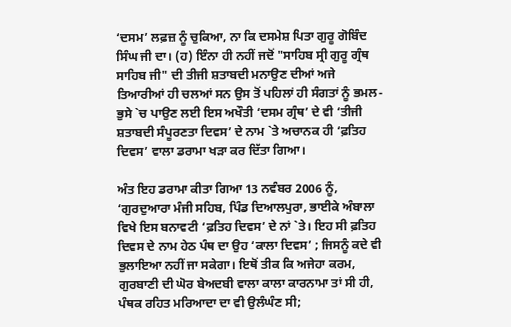‘ਦਸਮ’ ਲਫ਼ਜ਼ ਨੂੰ ਚੁਕਿਆ, ਨਾ ਕਿ ਦਸਮੇਸ਼ ਪਿਤਾ ਗੁਰੂ ਗੋਬਿੰਦ ਸਿੰਘ ਜੀ ਦਾ। (ਹ) ਇੰਨਾ ਹੀ ਨਹੀਂ ਜਦੋਂ "ਸਾਹਿਬ ਸ੍ਰੀ ਗੁਰੂ ਗ੍ਰੰਥ ਸਾਹਿਬ ਜੀ" ਦੀ ਤੀਜੀ ਸ਼ਤਾਬਦੀ ਮਨਾਉਣ ਦੀਆਂ ਅਜੇ ਤਿਆਰੀਆਂ ਹੀ ਚਲਆਂ ਸਨ ਉਸ ਤੋਂ ਪਹਿਲਾਂ ਹੀ ਸੰਗਤਾਂ ਨੂੰ ਭਮਲ-ਭੁਸੇ `ਚ ਪਾਉਣ ਲਈ ਇਸ ਅਖੌਤੀ ‘ਦਸਮ ਗ੍ਰੰਥ’ ਦੇ ਵੀ ‘ਤੀਜੀ ਸ਼ਤਾਬਦੀ ਸੰਪੂਰਣਤਾ ਦਿਵਸ’ ਦੇ ਨਾਮ `ਤੇ ਅਚਾਨਕ ਹੀ ‘ਫ਼ਤਿਹ ਦਿਵਸ’ ਵਾਲਾ ਡਰਾਮਾ ਖੜਾ ਕਰ ਦਿੱਤਾ ਗਿਆ।

ਅੰਤ ਇਹ ਡਰਾਮਾ ਕੀਤਾ ਗਿਆ 13 ਨਵੰਬਰ 2006 ਨੂੰ, ‘ਗੁਰਦੁਆਰਾ ਮੰਜੀ ਸਹਿਬ, ਪਿੰਡ ਦਿਆਲਪੁਰਾ, ਭਾਈਕੇ ਅੰਬਾਲਾ ਵਿਖੇ ਇਸ ਬਨਾਵਟੀ ‘ਫ਼ਤਿਹ ਦਿਵਸ’ ਦੇ ਨਾਂ `ਤੇ। ਇਹ ਸੀ ਫ਼ਤਿਹ ਦਿਵਸ ਦੇ ਨਾਮ ਹੇਠ ਪੰਥ ਦਾ ਉਹ ‘ਕਾਲਾ ਦਿਵਸ’ ; ਜਿਸਨੂੰ ਕਦੇ ਵੀ ਭੁਲਾਇਆ ਨਹੀਂ ਜਾ ਸਕੇਗਾ। ਇਥੋਂ ਤੀਕ ਕਿ ਅਜੇਹਾ ਕਰਮ, ਗੁਰਬਾਣੀ ਦੀ ਘੋਰ ਬੇਅਦਬੀ ਵਾਲਾ ਕਾਲਾ ਕਾਰਨਾਮਾ ਤਾਂ ਸੀ ਹੀ, ਪੰਥਕ ਰਹਿਤ ਮਰਿਆਦਾ ਦਾ ਵੀ ਉਲੰਘੰਣ ਸੀ;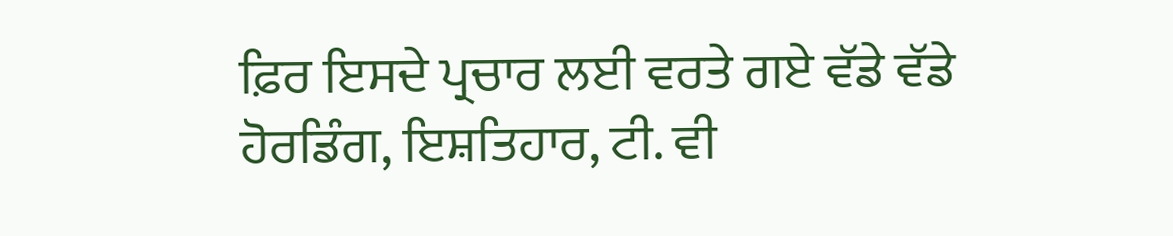ਫ਼ਿਰ ਇਸਦੇ ਪ੍ਰਚਾਰ ਲਈ ਵਰਤੇ ਗਏ ਵੱਡੇ ਵੱਡੇ ਹੋਰਡਿੰਗ, ਇਸ਼ਤਿਹਾਰ, ਟੀ. ਵੀ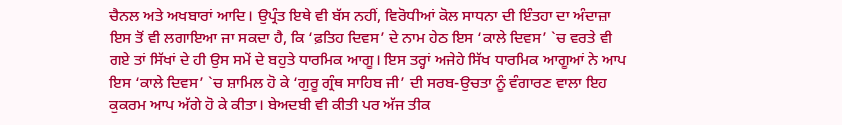ਚੈਨਲ ਅਤੇ ਅਖਬਾਰਾਂ ਆਦਿ। ਉਪ੍ਰੰਤ ਇਥੇ ਵੀ ਬੱਸ ਨਹੀਂ, ਵਿਰੋਧੀਆਂ ਕੋਲ ਸਾਧਨਾ ਦੀ ਇੰਤਹਾ ਦਾ ਅੰਦਾਜ਼ਾ ਇਸ ਤੋਂ ਵੀ ਲਗਾਇਆ ਜਾ ਸਕਦਾ ਹੈ, ਕਿ ‘ਫ਼ਤਿਹ ਦਿਵਸ’ ਦੇ ਨਾਮ ਹੇਠ ਇਸ ‘ਕਾਲੇ ਦਿਵਸ’ `ਚ ਵਰਤੇ ਵੀ ਗਏ ਤਾਂ ਸਿੱਖਾਂ ਦੇ ਹੀ ਉਸ ਸਮੇਂ ਦੇ ਬਹੁਤੇ ਧਾਰਮਿਕ ਆਗੂ। ਇਸ ਤਰ੍ਹਾਂ ਅਜੇਹੇ ਸਿੱਖ ਧਾਰਮਿਕ ਆਗੂਆਂ ਨੇ ਆਪ ਇਸ ‘ਕਾਲੇ ਦਿਵਸ’ `ਚ ਸ਼ਾਮਿਲ ਹੋ ਕੇ ‘ਗੁਰੂ ਗ੍ਰੰਥ ਸਾਹਿਬ ਜੀ’ ਦੀ ਸਰਬ-ਉਚਤਾ ਨੂੰ ਵੰਗਾਰਣ ਵਾਲਾ ਇਹ ਕੁਕਰਮ ਆਪ ਅੱਗੇ ਹੋ ਕੇ ਕੀਤਾ। ਬੇਅਦਬੀ ਵੀ ਕੀਤੀ ਪਰ ਅੱਜ ਤੀਕ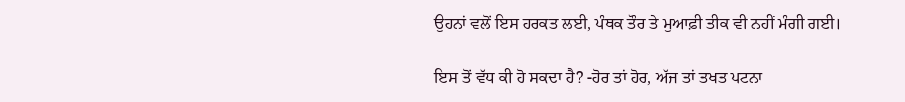ਉਹਨਾਂ ਵਲੋਂ ਇਸ ਹਰਕਤ ਲਈ, ਪੰਥਕ ਤੌਰ ਤੇ ਮੁਆਫ਼ੀ ਤੀਕ ਵੀ ਨਹੀਂ ਮੰਗੀ ਗਈ।

ਇਸ ਤੋਂ ਵੱਧ ਕੀ ਹੋ ਸਕਦਾ ਹੈ? -ਹੋਰ ਤਾਂ ਹੋਰ, ਅੱਜ ਤਾਂ ਤਖਤ ਪਟਨਾ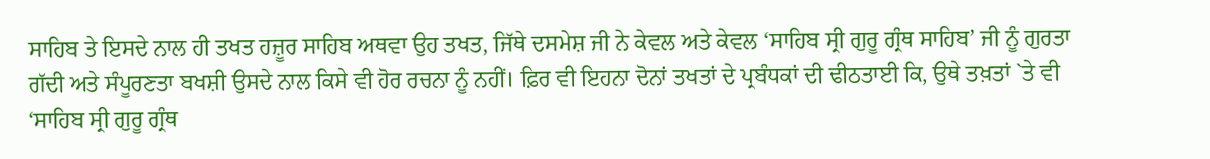ਸਾਹਿਬ ਤੇ ਇਸਦੇ ਨਾਲ ਹੀ ਤਖਤ ਹਜ਼ੂਰ ਸਾਹਿਬ ਅਥਵਾ ਉਹ ਤਖਤ, ਜਿੱਥੇ ਦਸਮੇਸ਼ ਜੀ ਨੇ ਕੇਵਲ ਅਤੇ ਕੇਵਲ ‘ਸਾਹਿਬ ਸ੍ਰੀ ਗੁਰੂ ਗ੍ਰੰਥ ਸਾਹਿਬ’ ਜੀ ਨੂੰ ਗੁਰਤਾ ਗੱਦੀ ਅਤੇ ਸੰਪੂਰਣਤਾ ਬਖਸ਼ੀ ਉਸਦੇ ਨਾਲ ਕਿਸੇ ਵੀ ਹੋਰ ਰਚਨਾ ਨੂੰ ਨਹੀਂ। ਫ਼ਿਰ ਵੀ ਇਹਨਾ ਦੋਨਾਂ ਤਖਤਾਂ ਦੇ ਪ੍ਰਬੰਧਕਾਂ ਦੀ ਢੀਠਤਾਈ ਕਿ, ਉਥੇ ਤਖ਼ਤਾਂ `ਤੇ ਵੀ ‘ਸਾਹਿਬ ਸ੍ਰੀ ਗੁਰੂ ਗ੍ਰੰਥ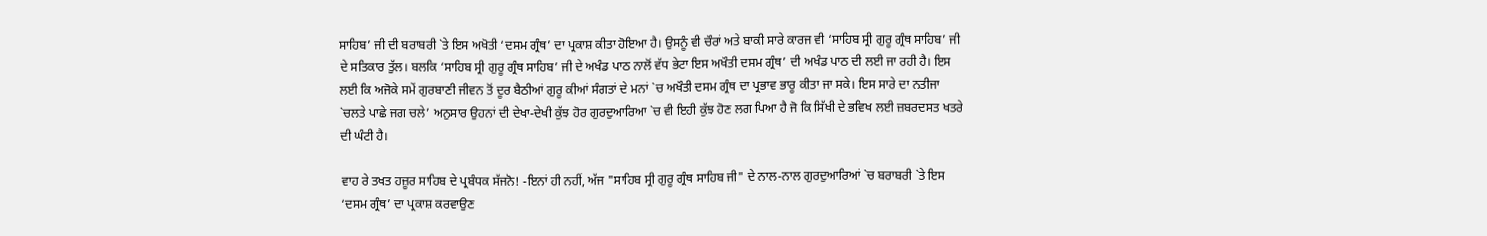ਸਾਹਿਬ’ ਜੀ ਦੀ ਬਰਾਬਰੀ `ਤੇ ਇਸ ਅਖੋਤੀ ‘ਦਸਮ ਗ੍ਰੰਥ’ ਦਾ ਪ੍ਰਕਾਸ਼ ਕੀਤਾ ਹੋਇਆ ਹੈ। ਉਸਨੂੰ ਵੀ ਚੌਰਾਂ ਅਤੇ ਬਾਕੀ ਸਾਰੇ ਕਾਰਜ ਵੀ ‘ਸਾਹਿਬ ਸ੍ਰੀ ਗੁਰੂ ਗ੍ਰੰਥ ਸਾਹਿਬ’ ਜੀ ਦੇ ਸਤਿਕਾਰ ਤੁੱਲ। ਬਲਕਿ ‘ਸਾਹਿਬ ਸ੍ਰੀ ਗੁਰੂ ਗ੍ਰੰਥ ਸਾਹਿਬ’ ਜੀ ਦੇ ਅਖੰਡ ਪਾਠ ਨਾਲੋਂ ਵੱਧ ਭੇਟਾ ਇਸ ਅਖੌਤੀ ਦਸਮ ਗ੍ਰੰਥ’ ਦੀ ਅਖੰਡ ਪਾਠ ਦੀ ਲਈ ਜਾ ਰਹੀ ਹੈ। ਇਸ ਲਈ ਕਿ ਅਜੋਕੇ ਸਮੇਂ ਗੁਰਬਾਣੀ ਜੀਵਨ ਤੋਂ ਦੂਰ ਬੈਠੀਆਂ ਗੁਰੂ ਕੀਆਂ ਸੰਗਤਾਂ ਦੇ ਮਨਾਂ `ਚ ਅਖੌਤੀ ਦਸਮ ਗ੍ਰੰਥ ਦਾ ਪ੍ਰਭਾਵ ਭਾਰੂ ਕੀਤਾ ਜਾ ਸਕੇ। ਇਸ ਸਾਰੇ ਦਾ ਨਤੀਜਾ `ਚਲਤੇ ਪਾਛੇ ਜਗ ਚਲੇ’ ਅਨੁਸਾਰ ਉਹਨਾਂ ਦੀ ਦੇਖਾ-ਦੇਖੀ ਕੁੱਝ ਹੋਰ ਗੁਰਦੁਆਰਿਆ `ਚ ਵੀ ਇਹੀ ਕੁੱਝ ਹੋਣ ਲਗ ਪਿਆ ਹੈ ਜੋ ਕਿ ਸਿੱਖੀ ਦੇ ਭਵਿਖ ਲਈ ਜ਼ਬਰਦਸਤ ਖਤਰੇ ਦੀ ਘੰਟੀ ਹੈ।

ਵਾਹ ਰੇ ਤਖਤ ਹਜ਼ੂਰ ਸਾਹਿਬ ਦੇ ਪ੍ਰਬੰਧਕ ਸੱਜਨੋ! -ਇਨਾਂ ਹੀ ਨਹੀਂ, ਅੱਜ "ਸਾਹਿਬ ਸ੍ਰੀ ਗੁਰੂ ਗ੍ਰੰਥ ਸਾਹਿਬ ਜੀ" ਦੇ ਨਾਲ-ਨਾਲ ਗੁਰਦੁਆਰਿਆਂ `ਚ ਬਰਾਬਰੀ `ਤੇ ਇਸ ‘ਦਸਮ ਗ੍ਰੰਥ’ ਦਾ ਪ੍ਰਕਾਸ਼ ਕਰਵਾਉਣ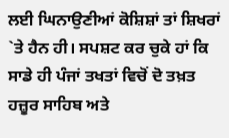ਲਈ ਘਿਨਾਉਣੀਆਂ ਕੋਸ਼ਿਸ਼ਾਂ ਤਾਂ ਸ਼ਿਖਰਾਂ `ਤੇ ਹੈਨ ਹੀ। ਸਪਸ਼ਟ ਕਰ ਚੁਕੇ ਹਾਂ ਕਿ ਸਾਡੇ ਹੀ ਪੰਜਾਂ ਤਖਤਾਂ ਵਿਚੋਂ ਦੋ ਤਖ਼ਤ ਹਜ਼ੂਰ ਸਾਹਿਬ ਅਤੇ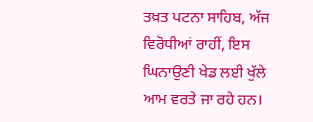ਤਖ਼ਤ ਪਟਨਾ ਸਾਹਿਬ, ਅੱਜ ਵਿਰੋਧੀਆਂ ਰਾਹੀਂ, ਇਸ ਘਿਨਾਉਣੀ ਖੇਡ ਲਈ ਖੁੱਲੇ ਆਮ ਵਰਤੇ ਜਾ ਰਹੇ ਹਨ।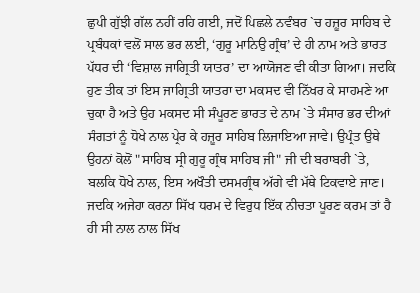ਛੁਪੀ ਗੁੱਝੀ ਗੱਲ ਨਹੀਂ ਰਹਿ ਗਈ, ਜਦੋਂ ਪਿਛਲੇ ਨਵੰਬਰ `ਚ ਹਜ਼ੂਰ ਸਾਹਿਬ ਦੇ ਪ੍ਰਬੰਧਕਾਂ ਵਲੋਂ ਸਾਲ ਭਰ ਲਈ, ‘ਗੁਰੂ ਮਾਨਿਉ ਗ੍ਰੰਥ’ ਦੇ ਹੀ ਨਾਮ ਅਤੇ ਭਾਰਤ ਪੱਧਰ ਦੀ ‘ਵਿਸ਼ਾਲ ਜਾਗ੍ਰਿਤੀ ਯਾਤਰ’ ਦਾ ਆਯੋਜਣ ਵੀ ਕੀਤਾ ਗਿਆ। ਜਦਕਿ ਹੁਣ ਤੀਕ ਤਾਂ ਇਸ ਜਾਗ੍ਰਿਤੀ ਯਾਤਰਾ ਦਾ ਮਕਸਦ ਵੀ ਨਿੱਖਰ ਕੇ ਸਾਹਮਣੇ ਆ ਚੁਕਾ ਹੈ ਅਤੇ ਉਹ ਮਕਸਦ ਸੀ ਸੰਪੂਰਣ ਭਾਰਤ ਦੇ ਨਾਮ `ਤੇ ਸੰਸਾਰ ਭਰ ਦੀਆਂ ਸੰਗਤਾਂ ਨੂੰ ਧੋਖੇ ਨਾਲ ਪ੍ਰੇਰ ਕੇ ਹਜ਼ੂਰ ਸਾਹਿਬ ਲਿਜਾਇਆ ਜਾਵੇ। ਉਪ੍ਰੰਤ ਉਥੇ ਉਹਨਾਂ ਕੋਲੋਂ "ਸਾਹਿਬ ਸ੍ਰੀ ਗੁਰੂ ਗ੍ਰੰਥ ਸਾਹਿਬ ਜੀ" ਜੀ ਦੀ ਬਰਾਬਰੀ `ਤੇ, ਬਲਕਿ ਧੋਖੇ ਨਾਲ, ਇਸ ਅਖੌਤੀ ਦਸਮਗ੍ਰੰਥ ਅੱਗੇ ਵੀ ਮੱਥੇ ਟਿਕਵਾਏ ਜਾਣ। ਜਦਕਿ ਅਜੇਹਾ ਕਰਨਾ ਸਿੱਖ ਧਰਮ ਦੇ ਵਿਰੁਧ ਇੱਕ ਨੀਚਤਾ ਪੂਰਣ ਕਰਮ ਤਾਂ ਹੈ ਹੀ ਸੀ ਨਾਲ ਨਾਲ ਸਿੱਖ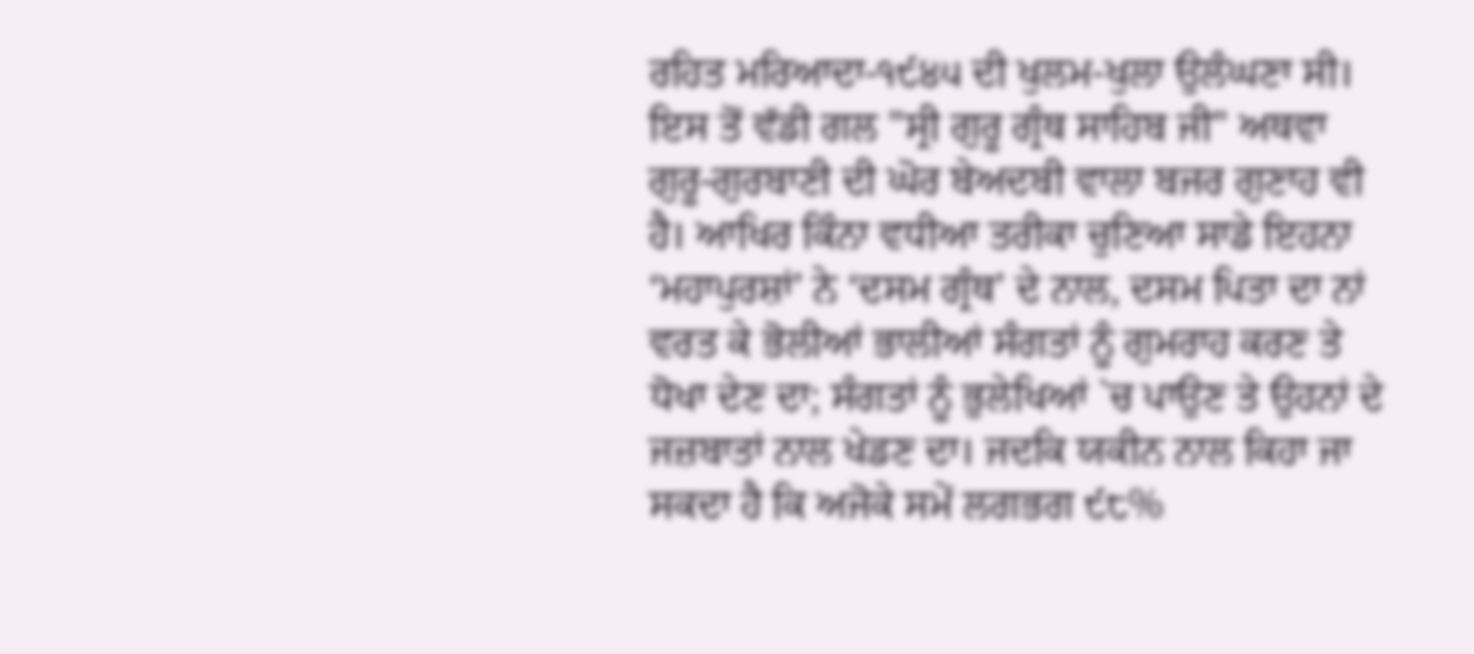ਰਹਿਤ ਮਰਿਆਦਾ-੧੯੪੫ ਦੀ ਖੁਲਮ-ਖੁਲਾ ਉਲੰਘਣਾ ਸੀ। ਇਸ ਤੋਂ ਵੱਡੀ ਗਲ "ਸ੍ਰੀ ਗੁਰੂ ਗ੍ਰੰਥ ਸਾਹਿਬ ਜੀ" ਅਥਵਾ ਗੁਰੂ-ਗੁਰਬਾਣੀ ਦੀ ਘੋਰ ਬੇਅਦਬੀ ਵਾਲਾ ਬਜਰ ਗੁਣਾਹ ਵੀ ਹੈ। ਆਖਿਰ ਕਿੰਨਾ ਵਧੀਆ ਤਰੀਕਾ ਚੁਣਿਆ ਸਾਡੇ ਇਹਨਾ ‘ਮਹਾਪੁਰਸ਼ਾਂ’ ਨੇ ‘ਦਸਮ ਗ੍ਰੰਥ’ ਦੇ ਨਾਲ, ਦਸਮ ਪਿਤਾ ਦਾ ਨਾਂ ਵਰਤ ਕੇ ਭੋਲੀਆਂ ਭਾਲੀਆਂ ਸੰਗਤਾਂ ਨੂੰ ਗੁਮਰਾਹ ਕਰਣ ਤੇ ਧੋਖਾ ਦੇਣ ਦਾ; ਸੰਗਤਾਂ ਨੂੰ ਭੁਲੇਖਿਆਂ `ਚ ਪਾਉਣ ਤੇ ਉਹਨਾਂ ਦੇ ਜਜ਼ਬਾਤਾਂ ਨਾਲ ਖੇਡਣ ਦਾ। ਜਦਕਿ ਯਕੀਨ ਨਾਲ ਕਿਹਾ ਜਾ ਸਕਦਾ ਹੈ ਕਿ ਅਜੋਕੇ ਸਮੇਂ ਲਗਭਗ ੯੮%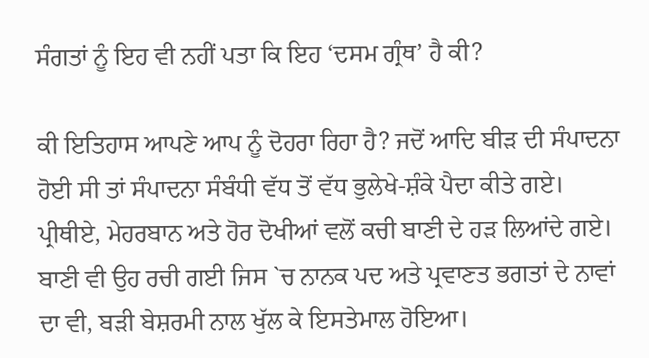ਸੰਗਤਾਂ ਨੂੰ ਇਹ ਵੀ ਨਹੀਂ ਪਤਾ ਕਿ ਇਹ ‘ਦਸਮ ਗ੍ਰੰਥ’ ਹੈ ਕੀ?

ਕੀ ਇਤਿਹਾਸ ਆਪਣੇ ਆਪ ਨੂੰ ਦੋਹਰਾ ਰਿਹਾ ਹੈ? ਜਦੋਂ ਆਦਿ ਬੀੜ ਦੀ ਸੰਪਾਦਨਾ ਹੋਈ ਸੀ ਤਾਂ ਸੰਪਾਦਨਾ ਸੰਬੰਧੀ ਵੱਧ ਤੋਂ ਵੱਧ ਭੁਲੇਖੇ-ਸ਼ੰਕੇ ਪੈਦਾ ਕੀਤੇ ਗਏ। ਪ੍ਰੀਥੀਏ, ਮੇਹਰਬਾਨ ਅਤੇ ਹੋਰ ਦੋਖੀਆਂ ਵਲੋਂ ਕਚੀ ਬਾਣੀ ਦੇ ਹੜ ਲਿਆਂਦੇ ਗਏ। ਬਾਣੀ ਵੀ ਉਹ ਰਚੀ ਗਈ ਜਿਸ `ਚ ਨਾਨਕ ਪਦ ਅਤੇ ਪ੍ਰਵਾਣਤ ਭਗਤਾਂ ਦੇ ਨਾਵਾਂ ਦਾ ਵੀ, ਬੜੀ ਬੇਸ਼ਰਮੀ ਨਾਲ ਖੁੱਲ ਕੇ ਇਸਤੇਮਾਲ ਹੋਇਆ।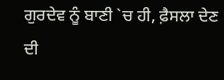ਗੁਰਦੇਵ ਨੂੰ ਬਾਣੀ `ਚ ਹੀ, ਫ਼ੈਸਲਾ ਦੇਣ ਦੀ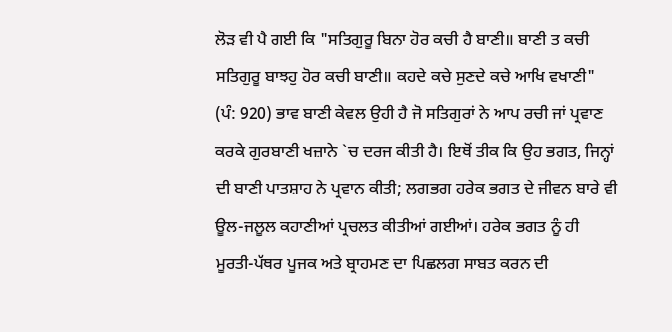ਲੋੜ ਵੀ ਪੈ ਗਈ ਕਿ "ਸਤਿਗੁਰੂ ਬਿਨਾ ਹੋਰ ਕਚੀ ਹੈ ਬਾਣੀ॥ ਬਾਣੀ ਤ ਕਚੀ ਸਤਿਗੁਰੂ ਬਾਝਹੁ ਹੋਰ ਕਚੀ ਬਾਣੀ॥ ਕਹਦੇ ਕਚੇ ਸੁਣਦੇ ਕਚੇ ਆਖਿ ਵਖਾਣੀ" (ਪੰ: 920) ਭਾਵ ਬਾਣੀ ਕੇਵਲ ਉਹੀ ਹੈ ਜੋ ਸਤਿਗੁਰਾਂ ਨੇ ਆਪ ਰਚੀ ਜਾਂ ਪ੍ਰਵਾਣ ਕਰਕੇ ਗੁਰਬਾਣੀ ਖਜ਼ਾਨੇ `ਚ ਦਰਜ ਕੀਤੀ ਹੈ। ਇਥੋਂ ਤੀਕ ਕਿ ਉਹ ਭਗਤ, ਜਿਨ੍ਹਾਂ ਦੀ ਬਾਣੀ ਪਾਤਸ਼ਾਹ ਨੇ ਪ੍ਰਵਾਨ ਕੀਤੀ; ਲਗਭਗ ਹਰੇਕ ਭਗਤ ਦੇ ਜੀਵਨ ਬਾਰੇ ਵੀ ਊਲ-ਜਲੂਲ ਕਹਾਣੀਆਂ ਪ੍ਰਚਲਤ ਕੀਤੀਆਂ ਗਈਆਂ। ਹਰੇਕ ਭਗਤ ਨੂੰ ਹੀ ਮੂਰਤੀ-ਪੱਥਰ ਪੂਜਕ ਅਤੇ ਬ੍ਰਾਹਮਣ ਦਾ ਪਿਛਲਗ ਸਾਬਤ ਕਰਨ ਦੀ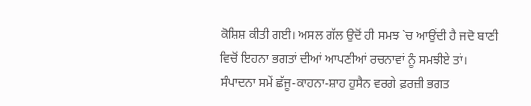ਕੋਸ਼ਿਸ਼ ਕੀਤੀ ਗਈ। ਅਸਲ ਗੱਲ ਉਦੋਂ ਹੀ ਸਮਝ `ਚ ਆਉਂਦੀ ਹੈ ਜਦੋ ਬਾਣੀ ਵਿਚੋਂ ਇਹਨਾ ਭਗਤਾਂ ਦੀਆਂ ਆਪਣੀਆਂ ਰਚਨਾਵਾਂ ਨੂੰ ਸਮਝੀਏ ਤਾਂ। ਸੰਪਾਦਨਾ ਸਮੇਂ ਛੱਜੂ-ਕਾਹਨਾ-ਸ਼ਾਹ ਹੁਸੈਨ ਵਰਗੇ ਫ਼ਰਜ਼ੀ ਭਗਤ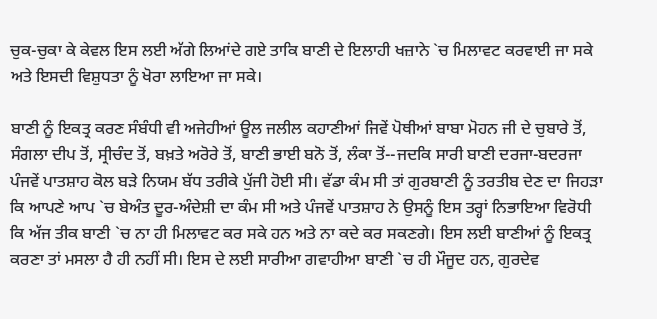ਚੁਕ-ਚੁਕਾ ਕੇ ਕੇਵਲ ਇਸ ਲਈ ਅੱਗੇ ਲਿਆਂਦੇ ਗਏ ਤਾਕਿ ਬਾਣੀ ਦੇ ਇਲਾਹੀ ਖਜ਼ਾਨੇ `ਚ ਮਿਲਾਵਟ ਕਰਵਾਈ ਜਾ ਸਕੇ ਅਤੇ ਇਸਦੀ ਵਿਸ਼ੁਧਤਾ ਨੂੰ ਖੋਰਾ ਲਾਇਆ ਜਾ ਸਕੇ।

ਬਾਣੀ ਨੂੰ ਇਕਤ੍ਰ ਕਰਣ ਸੰਬੰਧੀ ਵੀ ਅਜੇਹੀਆਂ ਊਲ ਜਲੀਲ ਕਹਾਣੀਆਂ ਜਿਵੇਂ ਪੋਥੀਆਂ ਬਾਬਾ ਮੋਹਨ ਜੀ ਦੇ ਚੁਬਾਰੇ ਤੋਂ, ਸੰਗਲਾ ਦੀਪ ਤੋਂ, ਸ੍ਰੀਚੰਦ ਤੋਂ, ਬਖ਼ਤੇ ਅਰੋਰੇ ਤੋਂ, ਬਾਣੀ ਭਾਈ ਬਨੋ ਤੋਂ, ਲੰਕਾ ਤੋਂ--ਜਦਕਿ ਸਾਰੀ ਬਾਣੀ ਦਰਜਾ-ਬਦਰਜਾ ਪੰਜਵੇਂ ਪਾਤਸ਼ਾਹ ਕੋਲ ਬੜੇ ਨਿਯਮ ਬੱਧ ਤਰੀਕੇ ਪੁੱਜੀ ਹੋਈ ਸੀ। ਵੱਡਾ ਕੰਮ ਸੀ ਤਾਂ ਗੁਰਬਾਣੀ ਨੂੰ ਤਰਤੀਬ ਦੇਣ ਦਾ ਜਿਹੜਾ ਕਿ ਆਪਣੇ ਆਪ `ਚ ਬੇਅੰਤ ਦੂਰ-ਅੰਦੇਸ਼ੀ ਦਾ ਕੰਮ ਸੀ ਅਤੇ ਪੰਜਵੇਂ ਪਾਤਸ਼ਾਹ ਨੇ ਉਸਨੂੰ ਇਸ ਤਰ੍ਹਾਂ ਨਿਭਾਇਆ ਵਿਰੋਧੀ ਕਿ ਅੱਜ ਤੀਕ ਬਾਣੀ `ਚ ਨਾ ਹੀ ਮਿਲਾਵਟ ਕਰ ਸਕੇ ਹਨ ਅਤੇ ਨਾ ਕਦੇ ਕਰ ਸਕਣਗੇ। ਇਸ ਲਈ ਬਾਣੀਆਂ ਨੂੰ ਇਕਤ੍ਰ ਕਰਣਾ ਤਾਂ ਮਸਲਾ ਹੈ ਹੀ ਨਹੀਂ ਸੀ। ਇਸ ਦੇ ਲਈ ਸਾਰੀਆ ਗਵਾਹੀਆ ਬਾਣੀ `ਚ ਹੀ ਮੌਜੂਦ ਹਨ, ਗੁਰਦੇਵ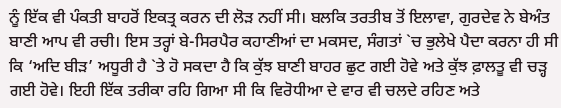ਨੂੰ ਇੱਕ ਵੀ ਪੰਕਤੀ ਬਾਹਰੋਂ ਇਕਤ੍ਰ ਕਰਨ ਦੀ ਲੋੜ ਨਹੀਂ ਸੀ। ਬਲਕਿ ਤਰਤੀਬ ਤੋਂ ਇਲਾਵਾ, ਗੁਰਦੇਵ ਨੇ ਬੇਅੰਤ ਬਾਣੀ ਆਪ ਵੀ ਰਚੀ। ਇਸ ਤਰ੍ਹਾਂ ਬੇ-ਸਿਰਪੈਰ ਕਹਾਣੀਆਂ ਦਾ ਮਕਸਦ, ਸੰਗਤਾਂ `ਚ ਭੁਲੇਖੇ ਪੈਦਾ ਕਰਨਾ ਹੀ ਸੀ ਕਿ ‘ਅਦਿ ਬੀੜ’ ਅਧੂਰੀ ਹੈ `ਤੇ ਹੋ ਸਕਦਾ ਹੈ ਕਿ ਕੁੱਝ ਬਾਣੀ ਬਾਹਰ ਛੁਟ ਗਈ ਹੋਵੇ ਅਤੇ ਕੁੱਝ ਫ਼ਾਲਤੂ ਵੀ ਚੜ੍ਹ ਗਈ ਹੋਵੇ। ਇਹੀ ਇੱਕ ਤਰੀਕਾ ਰਹਿ ਗਿਆ ਸੀ ਕਿ ਵਿਰੋਧੀਆ ਦੇ ਵਾਰ ਵੀ ਚਲਦੇ ਰਹਿਣ ਅਤੇ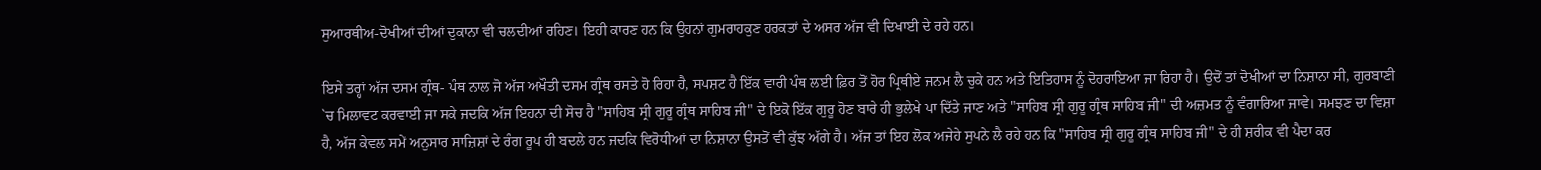ਸੁਆਰਥੀਅ-ਦੋਖੀਆਂ ਦੀਆਂ ਦੁਕਾਨਾ ਵੀ ਚਲਦੀਆਂ ਰਹਿਣ। ਇਹੀ ਕਾਰਣ ਹਨ ਕਿ ਉਹਨਾਂ ਗੁਮਰਾਹਕੁਣ ਹਰਕਤਾਂ ਦੇ ਅਸਰ ਅੱਜ ਵੀ ਦਿਖਾਈ ਦੇ ਰਹੇ ਹਨ।

ਇਸੇ ਤਰ੍ਹਾਂ ਅੱਜ ਦਸਮ ਗ੍ਰੰਥ- ਪੰਥ ਨਾਲ ਜੋ ਅੱਜ ਅਖੌਤੀ ਦਸਮ ਗ੍ਰੰਥ ਰਸਤੇ ਹੋ ਰਿਹਾ ਹੈ, ਸਪਸ਼ਟ ਹੈ ਇੱਕ ਵਾਰੀ ਪੰਥ ਲਈ ਫ਼ਿਰ ਤੋਂ ਹੋਰ ਪ੍ਰਿਥੀਏ ਜਨਮ ਲੈ ਚੁਕੇ ਹਨ ਅਤੇ ਇਤਿਹਾਸ ਨੂੰ ਦੋਹਰਾਇਆ ਜਾ ਰਿਹਾ ਹੈ। ਉਦੋਂ ਤਾਂ ਦੋਖੀਆਂ ਦਾ ਨਿਸ਼ਾਨਾ ਸੀ, ਗੁਰਬਾਣੀ `ਚ ਮਿਲਾਵਟ ਕਰਵਾਈ ਜਾ ਸਕੇ ਜਦਕਿ ਅੱਜ ਇਹਨਾ ਦੀ ਸੋਚ ਹੈ "ਸਾਹਿਬ ਸ੍ਰੀ ਗੁਰੂ ਗ੍ਰੰਥ ਸਾਹਿਬ ਜੀ" ਦੇ ਇਕੋ ਇੱਕ ਗੁਰੂ ਹੋਣ ਬਾਰੇ ਹੀ ਭੁਲੇਖੇ ਪਾ ਦਿੱਤੇ ਜਾਣ ਅਤੇ "ਸਾਹਿਬ ਸ੍ਰੀ ਗੁਰੂ ਗ੍ਰੰਥ ਸਾਹਿਬ ਜੀ" ਦੀ ਅਜ਼ਮਤ ਨੂੰ ਵੰਗਾਰਿਆ ਜਾਵੇ। ਸਮਝਣ ਦਾ ਵਿਸ਼ਾ ਹੈ, ਅੱਜ ਕੇਵਲ ਸਮੇਂ ਅਨੁਸਾਰ ਸਾਜ਼ਿਸ਼ਾਂ ਦੇ ਰੰਗ ਰੂਪ ਹੀ ਬਦਲੇ ਹਨ ਜਦਕਿ ਵਿਰੋਧੀਆਂ ਦਾ ਨਿਸ਼ਾਨਾ ਉਸਤੋਂ ਵੀ ਕੁੱਝ ਅੱਗੇ ਹੈ। ਅੱਜ ਤਾਂ ਇਹ ਲੋਕ ਅਜੇਹੇ ਸੁਪਨੇ ਲੈ ਰਹੇ ਹਨ ਕਿ "ਸਾਹਿਬ ਸ੍ਰੀ ਗੁਰੂ ਗ੍ਰੰਥ ਸਾਹਿਬ ਜੀ" ਦੇ ਹੀ ਸ਼ਰੀਕ ਵੀ ਪੈਦਾ ਕਰ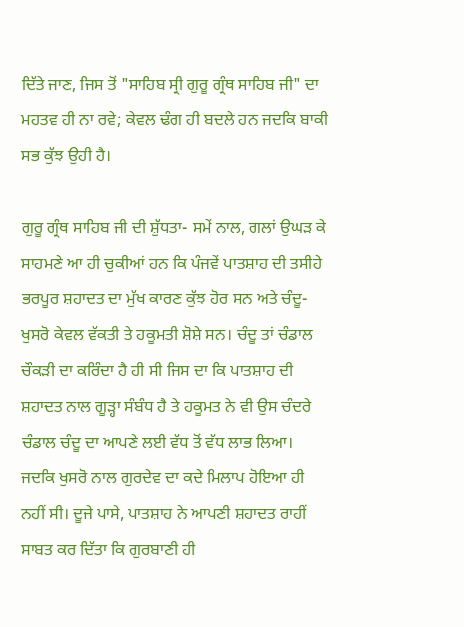ਦਿੱਤੇ ਜਾਣ, ਜਿਸ ਤੋਂ "ਸਾਹਿਬ ਸ੍ਰੀ ਗੁਰੂ ਗ੍ਰੰਥ ਸਾਹਿਬ ਜੀ" ਦਾ ਮਹਤਵ ਹੀ ਨਾ ਰਵੇ; ਕੇਵਲ ਢੰਗ ਹੀ ਬਦਲੇ ਹਨ ਜਦਕਿ ਬਾਕੀ ਸਭ ਕੁੱਝ ਉਹੀ ਹੈ।

ਗੁਰੂ ਗ੍ਰੰਥ ਸਾਹਿਬ ਜੀ ਦੀ ਸ਼ੁੱਧਤਾ- ਸਮੇਂ ਨਾਲ, ਗਲਾਂ ਉਘੜ ਕੇ ਸਾਹਮਣੇ ਆ ਹੀ ਚੁਕੀਆਂ ਹਨ ਕਿ ਪੰਜਵੇਂ ਪਾਤਸ਼ਾਹ ਦੀ ਤਸੀਹੇ ਭਰਪੂਰ ਸ਼ਹਾਦਤ ਦਾ ਮੁੱਖ ਕਾਰਣ ਕੁੱਝ ਹੋਰ ਸਨ ਅਤੇ ਚੰਦੂ-ਖੁਸਰੋ ਕੇਵਲ ਵੱਕਤੀ ਤੇ ਹਕੂਮਤੀ ਸ਼ੋਸ਼ੇ ਸਨ। ਚੰਦੂ ਤਾਂ ਚੰਡਾਲ ਚੌਕੜੀ ਦਾ ਕਰਿੰਦਾ ਹੈ ਹੀ ਸੀ ਜਿਸ ਦਾ ਕਿ ਪਾਤਸ਼ਾਹ ਦੀ ਸ਼ਹਾਦਤ ਨਾਲ ਗੂੜ੍ਹਾ ਸੰਬੰਧ ਹੈ ਤੇ ਹਕੂਮਤ ਨੇ ਵੀ ਉਸ ਚੰਦਰੇ ਚੰਡਾਲ ਚੰਦੂ ਦਾ ਆਪਣੇ ਲਈ ਵੱਧ ਤੋਂ ਵੱਧ ਲਾਭ ਲਿਆ। ਜਦਕਿ ਖੁਸਰੋ ਨਾਲ ਗੁਰਦੇਵ ਦਾ ਕਦੇ ਮਿਲਾਪ ਹੋਇਆ ਹੀ ਨਹੀਂ ਸੀ। ਦੂਜੇ ਪਾਸੇ, ਪਾਤਸ਼ਾਹ ਨੇ ਆਪਣੀ ਸ਼ਹਾਦਤ ਰਾਹੀਂ ਸਾਬਤ ਕਰ ਦਿੱਤਾ ਕਿ ਗੁਰਬਾਣੀ ਹੀ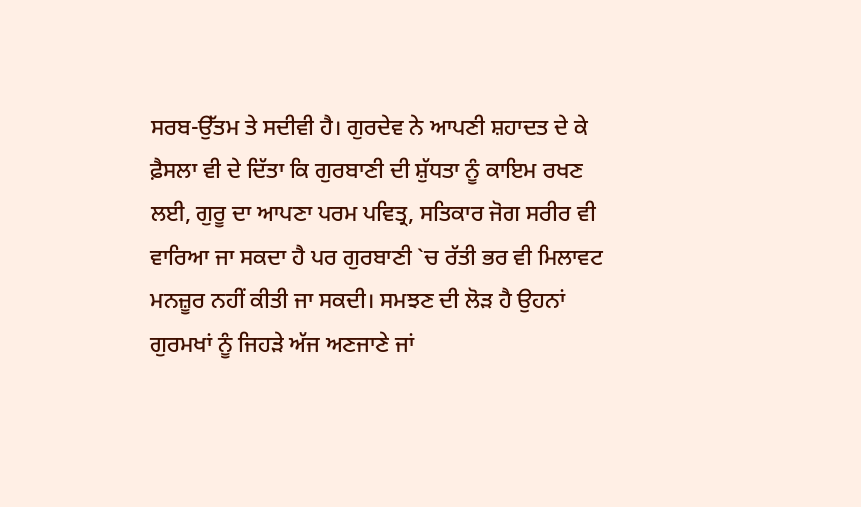ਸਰਬ-ਉੱਤਮ ਤੇ ਸਦੀਵੀ ਹੈ। ਗੁਰਦੇਵ ਨੇ ਆਪਣੀ ਸ਼ਹਾਦਤ ਦੇ ਕੇ ਫ਼ੈਸਲਾ ਵੀ ਦੇ ਦਿੱਤਾ ਕਿ ਗੁਰਬਾਣੀ ਦੀ ਸ਼ੁੱਧਤਾ ਨੂੰ ਕਾਇਮ ਰਖਣ ਲਈ, ਗੁਰੂ ਦਾ ਆਪਣਾ ਪਰਮ ਪਵਿਤ੍ਰ, ਸਤਿਕਾਰ ਜੋਗ ਸਰੀਰ ਵੀ ਵਾਰਿਆ ਜਾ ਸਕਦਾ ਹੈ ਪਰ ਗੁਰਬਾਣੀ `ਚ ਰੱਤੀ ਭਰ ਵੀ ਮਿਲਾਵਟ ਮਨਜ਼ੂਰ ਨਹੀਂ ਕੀਤੀ ਜਾ ਸਕਦੀ। ਸਮਝਣ ਦੀ ਲੋੜ ਹੈ ਉਹਨਾਂ ਗੁਰਮਖਾਂ ਨੂੰ ਜਿਹੜੇ ਅੱਜ ਅਣਜਾਣੇ ਜਾਂ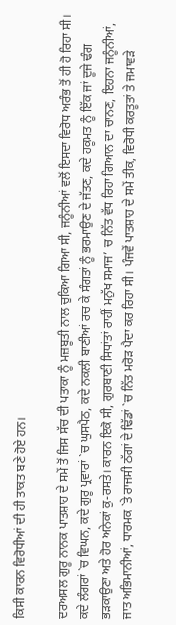ਕਿਸੀ ਕਾਰਨ ਵਿਰੋਧੀਆਂ ਦੀ ਹੀ ਤਾਕਤ ਬਣੇ ਹੋਏ ਹਨ।

ਦਰਅਸਲ ਗੁਰੂ ਨਾਨਕ ਪਾਤਸ਼ਾਹ ਦੇ ਸਮੇਂ ਤੋਂ ਜਿਸ ਸੱਚ ਦੀ ਪਤਾਕਾ ਨੂੰ ਮਜ਼ਬੂਤੀ ਨਾਲ ਚੁਕਿਆ ਗਿਆ ਸੀ, ਜਨੂੰਨੀਆਂ ਵਲੋਂ ਇਸਦਾ ਵਿਰੋਧ ਅਰੰਭ ਤੋਂ ਹੀ ਹੋ ਰਿਹਾ ਸੀ। ਕਦੇ ਲੰਗਰਾਂ `ਚ ਵਿਘਨ, ਕਦੇ ਗੁਰੂ ਪ੍ਰਵਾਰਾਂ `ਚ ਘੁਸਪੈਠ, ਕਦੇ ਨਕਲੀ ਬਾਣੀਆਂ ਰਚ ਕੇ ਸੰਗਤਾਂ ਨੂੰ ਭਰਮਾਉਣ ਦੇ ਜੱਤਣ, ਕਦੇ ਹਕੂਮਤ ਨੂੰ ਇੱਕ ਜਾਂ ਦੂਜੇ ਢੰਗ ਭੜਕਾਉਣਾ ਅਤੇ ਹੋਰ ਅਨੇਕਾਂ ਕੁ-ਰਸਤੇ। ਕਾਰਨ ਇਕੋ ਸੀ, ਗੁਰਬਾਣੀ ਸਿਧਾਂਤਾਂ ਰਾਹੀਂ ਮਨੁੱਖ ਸਮਾਜ’ ਚ ਨਿੱਤ ਵੱਧ ਰਿਹਾ ਗਿਆਨ ਦਾ ਚਾਨਣ, ਇਹਨਾ ਜਨੂੰਨੀਆਂ, ਜਾਤ ਅਭਿਮਾਨੀਆਂ, ਧਾਰਮਕ `ਤੇ ਰਾਜਸੀ ਠੱਗਾਂ ਦੇ ਢਿੱਡਾਂ `ਚ ਨਿੱਤ ਮਰੋੜ ਪੈਦਾ ਕਰ ਰਿਹਾ ਸੀ। ਪੰਜਵੇਂ ਪਾਤਸ਼ਾਹ ਦੇ ਸਮੇਂ ਤੀਕ, ਵਿਰੋਧੀ ਕਰਤੂਤਾਂ ਤੇ ਜਮਾਵੜੇ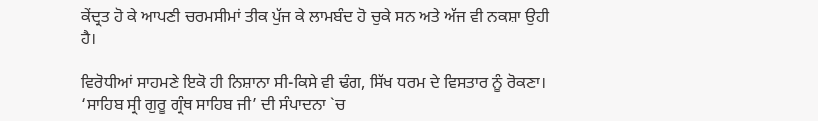ਕੇਂਦ੍ਰਤ ਹੋ ਕੇ ਆਪਣੀ ਚਰਮਸੀਮਾਂ ਤੀਕ ਪੁੱਜ ਕੇ ਲਾਮਬੰਦ ਹੋ ਚੁਕੇ ਸਨ ਅਤੇ ਅੱਜ ਵੀ ਨਕਸ਼ਾ ਉਹੀ ਹੈ।

ਵਿਰੋਧੀਆਂ ਸਾਹਮਣੇ ਇਕੋ ਹੀ ਨਿਸ਼ਾਨਾ ਸੀ-ਕਿਸੇ ਵੀ ਢੰਗ, ਸਿੱਖ ਧਰਮ ਦੇ ਵਿਸਤਾਰ ਨੂੰ ਰੋਕਣਾ। ‘ਸਾਹਿਬ ਸ੍ਰੀ ਗੁਰੂ ਗ੍ਰੰਥ ਸਾਹਿਬ ਜੀ’ ਦੀ ਸੰਪਾਦਨਾ `ਚ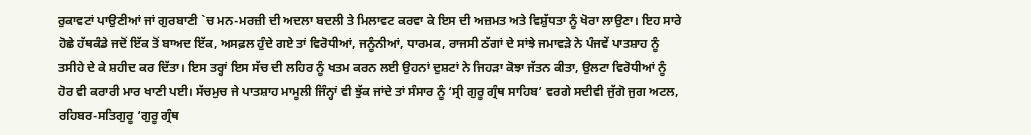ਰੁਕਾਵਟਾਂ ਪਾਉਣੀਆਂ ਜਾਂ ਗੁਰਬਾਣੀ `ਚ ਮਨ-ਮਰਜ਼ੀ ਦੀ ਅਦਲਾ ਬਦਲੀ ਤੇ ਮਿਲਾਵਟ ਕਰਵਾ ਕੇ ਇਸ ਦੀ ਅਜ਼ਮਤ ਅਤੇ ਵਿਸ਼ੁੱਧਤਾ ਨੂੰ ਖੋਰਾ ਲਾਉਣਾ। ਇਹ ਸਾਰੇ ਹੋਛੇ ਹੱਥਕੰਡੇ ਜਦੋਂ ਇੱਕ ਤੋਂ ਬਾਅਦ ਇੱਕ, ਅਸਫ਼ਲ ਹੁੰਦੇ ਗਏ ਤਾਂ ਵਿਰੋਧੀਆਂ, ਜਨੂੰਨੀਆਂ, ਧਾਰਮਕ, ਰਾਜਸੀ ਠੱਗਾਂ ਦੇ ਸਾਂਝੇ ਜਮਾਵੜੇ ਨੇ ਪੰਜਵੇਂ ਪਾਤਸ਼ਾਹ ਨੂੰ ਤਸੀਹੇ ਦੇ ਕੇ ਸ਼ਹੀਦ ਕਰ ਦਿੱਤਾ। ਇਸ ਤਰ੍ਹਾਂ ਇਸ ਸੱਚ ਦੀ ਲਹਿਰ ਨੂੰ ਖਤਮ ਕਰਨ ਲਈ ਉਹਨਾਂ ਦੁਸ਼ਟਾਂ ਨੇ ਜਿਹੜਾ ਕੋਝਾ ਜੱਤਨ ਕੀਤਾ, ਉਲਟਾ ਵਿਰੋਧੀਆਂ ਨੂੰ ਹੋਰ ਵੀ ਕਰਾਰੀ ਮਾਰ ਖਾਣੀ ਪਈ। ਸੱਚਮੁਚ ਜੇ ਪਾਤਸ਼ਾਹ ਮਾਮੂਲੀ ਜਿੰਨ੍ਹਾਂ ਵੀ ਝੁੱਕ ਜਾਂਦੇ ਤਾਂ ਸੰਸਾਰ ਨੂੰ ‘ਸ੍ਰੀ ਗੁਰੂ ਗ੍ਰੰਥ ਸਾਹਿਬ’ ਵਰਗੇ ਸਦੀਵੀ ਜੁੱਗੋ ਜੁਗ ਅਟਲ, ਰਹਿਬਰ-ਸਤਿਗੁਰੂ ‘ਗੁਰੂ ਗ੍ਰੰਥ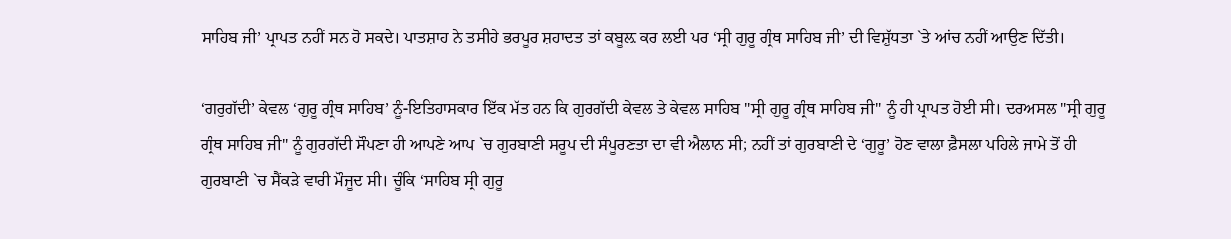ਸਾਹਿਬ ਜੀ’ ਪ੍ਰਾਪਤ ਨਹੀਂ ਸਨ ਹੋ ਸਕਦੇ। ਪਾਤਸ਼ਾਹ ਨੇ ਤਸੀਹੇ ਭਰਪੂਰ ਸ਼ਹਾਦਤ ਤਾਂ ਕਬੂਲ਼ ਕਰ ਲਈ ਪਰ ‘ਸ੍ਰੀ ਗੁਰੂ ਗ੍ਰੰਥ ਸਾਹਿਬ ਜੀ’ ਦੀ ਵਿਸ਼ੁੱਧਤਾ `ਤੇ ਆਂਚ ਨਹੀਂ ਆਉਣ ਦਿੱਤੀ।

‘ਗਰੁਗੱਦੀ’ ਕੇਵਲ ‘ਗੁਰੂ ਗ੍ਰੰਥ ਸਾਹਿਬ’ ਨੂੰ-ਇਤਿਹਾਸਕਾਰ ਇੱਕ ਮੱਤ ਹਨ ਕਿ ਗੁਰਗੱਦੀ ਕੇਵਲ ਤੇ ਕੇਵਲ ਸਾਹਿਬ "ਸ੍ਰੀ ਗੁਰੂ ਗ੍ਰੰਥ ਸਾਹਿਬ ਜੀ" ਨੂੰ ਹੀ ਪ੍ਰਾਪਤ ਹੋਈ ਸੀ। ਦਰਅਸਲ "ਸ੍ਰੀ ਗੁਰੂ ਗ੍ਰੰਥ ਸਾਹਿਬ ਜੀ" ਨੂੰ ਗੁਰਗੱਦੀ ਸੌਪਣਾ ਹੀ ਆਪਣੇ ਆਪ `ਚ ਗੁਰਬਾਣੀ ਸਰੂਪ ਦੀ ਸੰਪੂਰਣਤਾ ਦਾ ਵੀ ਐਲਾਨ ਸੀ; ਨਹੀਂ ਤਾਂ ਗੁਰਬਾਣੀ ਦੇ ‘ਗੁਰੂ’ ਹੋਣ ਵਾਲਾ ਫ਼ੈਸਲਾ ਪਹਿਲੇ ਜਾਮੇ ਤੋਂ ਹੀ ਗੁਰਬਾਣੀ `ਚ ਸੈਂਕੜੇ ਵਾਰੀ ਮੌਜੂਦ ਸੀ। ਚੂੰਕਿ ‘ਸਾਹਿਬ ਸ੍ਰੀ ਗੁਰੂ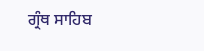ਗ੍ਰੰਥ ਸਾਹਿਬ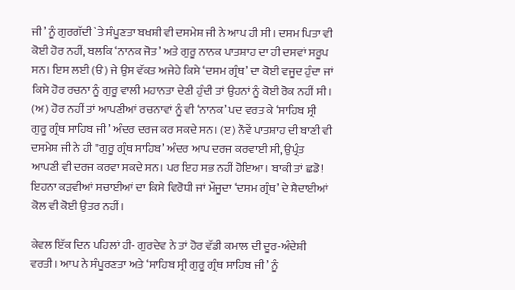ਜੀ’ ਨੂੰ ਗੁਰਗੱਦੀ `ਤੇ ਸੰਪੂਣਤਾ ਬਖਸ਼ੀ ਵੀ ਦਸਮੇਸ਼ ਜੀ ਨੇ ਆਪ ਹੀ ਸੀ। ਦਸਮ ਪਿਤਾ ਵੀ ਕੋਈ ਹੋਰ ਨਹੀਂ, ਬਲਕਿ ‘ਨਾਨਕ ਜੋਤ’ ਅਤੇ ਗੁਰੂ ਨਾਨਕ ਪਾਤਸ਼ਾਹ ਦਾ ਹੀ ਦਸਵਾਂ ਸਰੂਪ ਸਨ। ਇਸ ਲਈ (ੳ) ਜੇ ਉਸ ਵੱਕਤ ਅਜੇਹੇ ਕਿਸੇ ‘ਦਸਮ ਗ੍ਰੰਥ’ ਦਾ ਕੋਈ ਵਜੂਦ ਹੁੰਦਾ ਜਾਂ ਕਿਸੇ ਹੋਰ ਰਚਨਾ ਨੂੰ ਗੁਰੂ ਵਾਲੀ ਮਹਾਨਤਾ ਦੇਣੀ ਹੁੰਦੀ ਤਾਂ ਉਹਨਾਂ ਨੂੰ ਕੋਈ ਰੋਕ ਨਹੀਂ ਸੀ। (ਅ) ਹੋਰ ਨਹੀਂ ਤਾਂ ਆਪਣੀਆਂ ਰਚਨਾਵਾਂ ਨੂੰ ਵੀ ‘ਨਾਨਕ’ ਪਦ ਵਰਤ ਕੇ ‘ਸਾਹਿਬ ਸ੍ਰੀ ਗੁਰੂ ਗ੍ਰੰਥ ਸਾਹਿਬ ਜੀ’ ਅੰਦਰ ਦਰਜ ਕਰ ਸਕਦੇ ਸਨ। (ੲ) ਨੌਵੇਂ ਪਾਤਸ਼ਾਹ ਦੀ ਬਾਣੀ ਵੀ ਦਸਮੇਸ਼ ਜੀ ਨੇ ਹੀ "ਗੁਰੂ ਗ੍ਰੰਥ ਸਾਹਿਬ’ ਅੰਦਰ ਆਪ ਦਰਜ ਕਰਵਾਈ ਸੀ, ਉਪ੍ਰੰਤ ਆਪਣੀ ਵੀ ਦਰਜ ਕਰਵਾ ਸਕਦੇ ਸਨ। ਪਰ ਇਹ ਸਭ ਨਹੀਂ ਹੋਇਆ। ਬਾਕੀ ਤਾਂ ਛਡੋ! ਇਹਨਾ ਕੜਵੀਆਂ ਸਚਾਈਆਂ ਦਾ ਕਿਸੇ ਵਿਰੋਧੀ ਜਾਂ ਮੌਜੂਦਾ ‘ਦਸਮ ਗ੍ਰੰਥ’ ਦੇ ਸ਼ੈਦਾਈਆਂ ਕੋਲ ਵੀ ਕੋਈ ਉਤਰ ਨਹੀਂ।

ਕੇਵਲ ਇੱਕ ਦਿਨ ਪਹਿਲਾਂ ਹੀ- ਗੁਰਦੇਵ ਨੇ ਤਾਂ ਹੋਰ ਵੱਡੀ ਕਮਾਲ ਦੀ ਦੂਰ-ਅੰਦੇਸ਼ੀ ਵਰਤੀ। ਆਪ ਨੇ ਸੰਪੂਰਣਤਾ ਅਤੇ ‘ਸਾਹਿਬ ਸ੍ਰੀ ਗੁਰੂ ਗ੍ਰੰਥ ਸਾਹਿਬ ਜੀ’ ਨੂੰ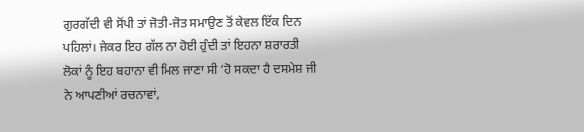ਗੁਰਗੱਦੀ ਵੀ ਸੋਂਪੀ ਤਾਂ ਜੋਤੀ-ਜੋਤ ਸਮਾਉਣ ਤੋਂ ਕੇਵਲ ਇੱਕ ਦਿਨ ਪਹਿਲਾਂ। ਜੇਕਰ ਇਹ ਗੱਲ ਨਾ ਹੋਈ ਹੁੰਦੀ ਤਾਂ ਇਹਨਾ ਸ਼ਰਾਰਤੀ ਲੋਕਾਂ ਨੂੰ ਇਹ ਬਹਾਨਾ ਵੀ ਮਿਲ ਜਾਣਾ ਸੀ ‘ਹੋ ਸਕਦਾ ਹੈ ਦਸਮੇਸ਼ ਜੀ ਨੇ ਆਪਣੀਆਂ ਰਚਨਾਵਾਂ,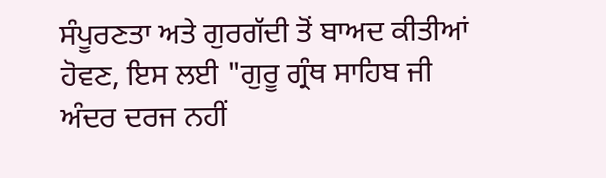ਸੰਪੂਰਣਤਾ ਅਤੇ ਗੁਰਗੱਦੀ ਤੋਂ ਬਾਅਦ ਕੀਤੀਆਂ ਹੋਵਣ, ਇਸ ਲਈ "ਗੁਰੂ ਗ੍ਰੰਥ ਸਾਹਿਬ ਜੀ ਅੰਦਰ ਦਰਜ ਨਹੀਂ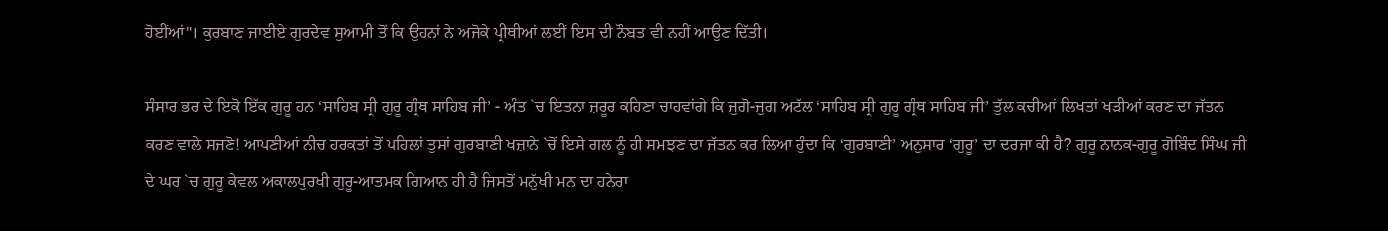ਹੋਈਂਆਂ"। ਕੁਰਬਾਣ ਜਾਈਏ ਗੁਰਦੇਵ ਸੁਆਮੀ ਤੋਂ ਕਿ ਉਹਨਾਂ ਨੇ ਅਜੋਕੇ ਪ੍ਰੀਥੀਆਂ ਲਈਂ ਇਸ ਦੀ ਨੌਬਤ ਵੀ ਨਹੀਂ ਆਉਣ ਦਿੱਤੀ।

ਸੰਸਾਰ ਭਰ ਦੇ ਇਕੋ ਇੱਕ ਗੁਰੂ ਹਨ ‘ਸਾਹਿਬ ਸ੍ਰੀ ਗੁਰੂ ਗ੍ਰੰਥ ਸਾਹਿਬ ਜੀ’ - ਅੰਤ `ਚ ਇਤਨਾ ਜ਼ਰੂਰ ਕਹਿਣਾ ਚਾਹਵਾਂਗੇ ਕਿ ਜੁਗੋ-ਜੁਗ ਅਟੱਲ ‘ਸਾਹਿਬ ਸ੍ਰੀ ਗੁਰੂ ਗ੍ਰੰਥ ਸਾਹਿਬ ਜੀ’ ਤੁੱਲ ਕਚੀਆਂ ਲਿਖਤਾਂ ਖੜੀਆਂ ਕਰਣ ਦਾ ਜੱਤਨ ਕਰਣ ਵਾਲੇ ਸਜਣੋ! ਆਪਣੀਆਂ ਨੀਚ ਹਰਕਤਾਂ ਤੋਂ ਪਹਿਲਾਂ ਤੁਸਾਂ ਗੁਰਬਾਣੀ ਖਜ਼ਾਨੇ `ਚੋਂ ਇਸੇ ਗਲ ਨੂੰ ਹੀ ਸਮਝਣ ਦਾ ਜੱਤਨ ਕਰ ਲਿਆ ਹੁੰਦਾ ਕਿ ‘ਗੁਰਬਾਣੀ’ ਅਨੁਸਾਰ ‘ਗੁਰੂ’ ਦਾ ਦਰਜਾ ਕੀ ਹੈ? ਗੁਰੂ ਨਾਨਕ-ਗੁਰੂ ਗੋਬਿੰਦ ਸਿੰਘ ਜੀ ਦੇ ਘਰ `ਚ ਗੁਰੂ ਕੇਵਲ ਅਕਾਲਪੁਰਖੀ ਗੁਰੂ-ਆਤਮਕ ਗਿਆਨ ਹੀ ਹੈ ਜਿਸਤੋਂ ਮਨੁੱਖੀ ਮਨ ਦਾ ਹਨੇਰਾ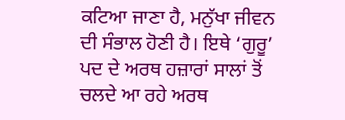ਕਟਿਆ ਜਾਣਾ ਹੈ, ਮਨੁੱਖਾ ਜੀਵਨ ਦੀ ਸੰਭਾਲ ਹੋਣੀ ਹੈ। ਇਥੇ ‘ਗੁਰੂ’ ਪਦ ਦੇ ਅਰਥ ਹਜ਼ਾਰਾਂ ਸਾਲਾਂ ਤੋਂ ਚਲਦੇ ਆ ਰਹੇ ਅਰਥ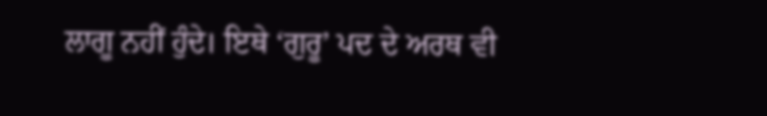ਲਾਗੂ ਨਹੀਂ ਹੁੰਦੇ। ਇਥੇ ‘ਗੁਰੂ’ ਪਦ ਦੇ ਅਰਥ ਵੀ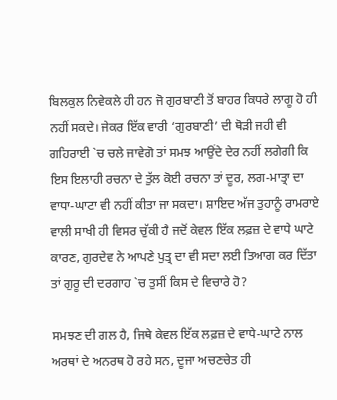ਬਿਲਕੁਲ ਨਿਵੇਕਲੇ ਹੀ ਹਨ ਜੋ ਗੁਰਬਾਣੀ ਤੋਂ ਬਾਹਰ ਕਿਧਰੇ ਲਾਗੂ ਹੋ ਹੀ ਨਹੀਂ ਸਕਦੇ। ਜੇਕਰ ਇੱਕ ਵਾਰੀ ‘ਗੁਰਬਾਣੀ’ ਦੀ ਥੋੜੀ ਜਹੀ ਵੀ ਗਹਿਰਾਈ `ਚ ਚਲੇ ਜਾਵੇਗੋ ਤਾਂ ਸਮਝ ਆਉਂਦੇ ਦੇਰ ਨਹੀਂ ਲਗੇਗੀ ਕਿ ਇਸ ਇਲਾਹੀ ਰਚਨਾ ਦੇ ਤੁੱਲ ਕੋਈ ਰਚਨਾ ਤਾਂ ਦੂਰ, ਲਗ-ਮਾਤ੍ਰਾ ਦਾ ਵਾਧਾ-ਘਾਟਾ ਵੀ ਨਹੀਂ ਕੀਤਾ ਜਾ ਸਕਦਾ। ਸ਼ਾਇਦ ਅੱਜ ਤੁਹਾਨੂੰ ਰਾਮਰਾਏ ਵਾਲੀ ਸਾਖੀ ਹੀ ਵਿਸਰ ਚੁੱਕੀ ਹੈ ਜਦੋਂ ਕੇਵਲ ਇੱਕ ਲਫ਼ਜ਼ ਦੇ ਵਾਧੇ ਘਾਟੇ ਕਾਰਣ, ਗੁਰਦੇਵ ਨੇ ਆਪਣੇ ਪੁਤ੍ਰ ਦਾ ਵੀ ਸਦਾ ਲਈ ਤਿਆਗ ਕਰ ਦਿੱਤਾ ਤਾਂ ਗੁਰੂ ਦੀ ਦਰਗਾਹ `ਚ ਤੁਸੀਂ ਕਿਸ ਦੇ ਵਿਚਾਰੇ ਹੋ?

ਸਮਝਣ ਦੀ ਗਲ ਹੈ, ਜਿਥੇ ਕੇਵਲ ਇੱਕ ਲਫ਼ਜ਼ ਦੇ ਵਾਧੇ-ਘਾਟੇ ਨਾਲ ਅਰਥਾਂ ਦੇ ਅਨਰਥ ਹੋ ਰਹੇ ਸਨ, ਦੂਜਾ ਅਚਣਚੇਤ ਹੀ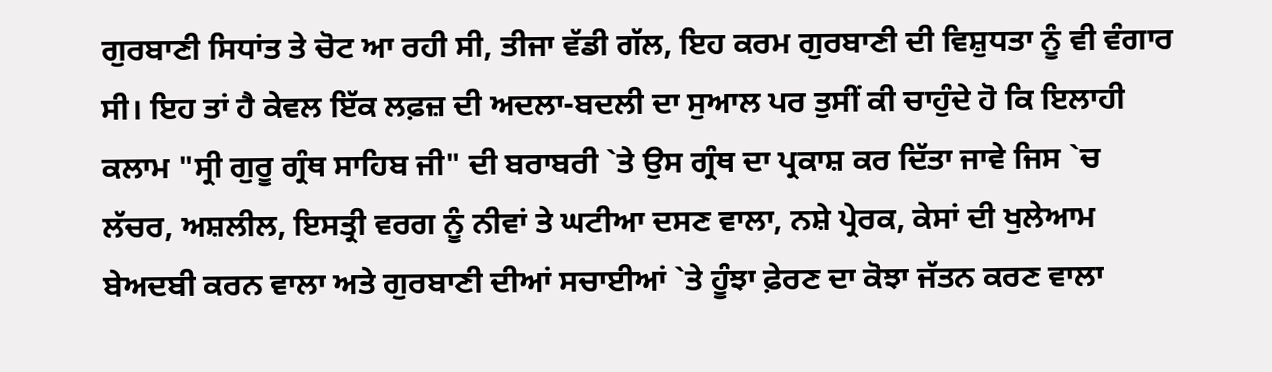ਗੁਰਬਾਣੀ ਸਿਧਾਂਤ ਤੇ ਚੋਟ ਆ ਰਹੀ ਸੀ, ਤੀਜਾ ਵੱਡੀ ਗੱਲ, ਇਹ ਕਰਮ ਗੁਰਬਾਣੀ ਦੀ ਵਿਸ਼ੁਧਤਾ ਨੂੰ ਵੀ ਵੰਗਾਰ ਸੀ। ਇਹ ਤਾਂ ਹੈ ਕੇਵਲ ਇੱਕ ਲਫ਼ਜ਼ ਦੀ ਅਦਲਾ-ਬਦਲੀ ਦਾ ਸੁਆਲ ਪਰ ਤੁਸੀਂ ਕੀ ਚਾਹੁੰਦੇ ਹੋ ਕਿ ਇਲਾਹੀ ਕਲਾਮ "ਸ੍ਰੀ ਗੁਰੂ ਗ੍ਰੰਥ ਸਾਹਿਬ ਜੀ" ਦੀ ਬਰਾਬਰੀ `ਤੇ ਉਸ ਗ੍ਰੰਥ ਦਾ ਪ੍ਰਕਾਸ਼ ਕਰ ਦਿੱਤਾ ਜਾਵੇ ਜਿਸ `ਚ ਲੱਚਰ, ਅਸ਼ਲੀਲ, ਇਸਤ੍ਰੀ ਵਰਗ ਨੂੰ ਨੀਵਾਂ ਤੇ ਘਟੀਆ ਦਸਣ ਵਾਲਾ, ਨਸ਼ੇ ਪ੍ਰੇਰਕ, ਕੇਸਾਂ ਦੀ ਖੁਲੇਆਮ ਬੇਅਦਬੀ ਕਰਨ ਵਾਲਾ ਅਤੇ ਗੁਰਬਾਣੀ ਦੀਆਂ ਸਚਾਈਆਂ `ਤੇ ਹੂੰਝਾ ਫ਼ੇਰਣ ਦਾ ਕੋਝਾ ਜੱਤਨ ਕਰਣ ਵਾਲਾ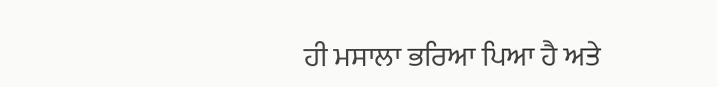ਹੀ ਮਸਾਲਾ ਭਰਿਆ ਪਿਆ ਹੈ ਅਤੇ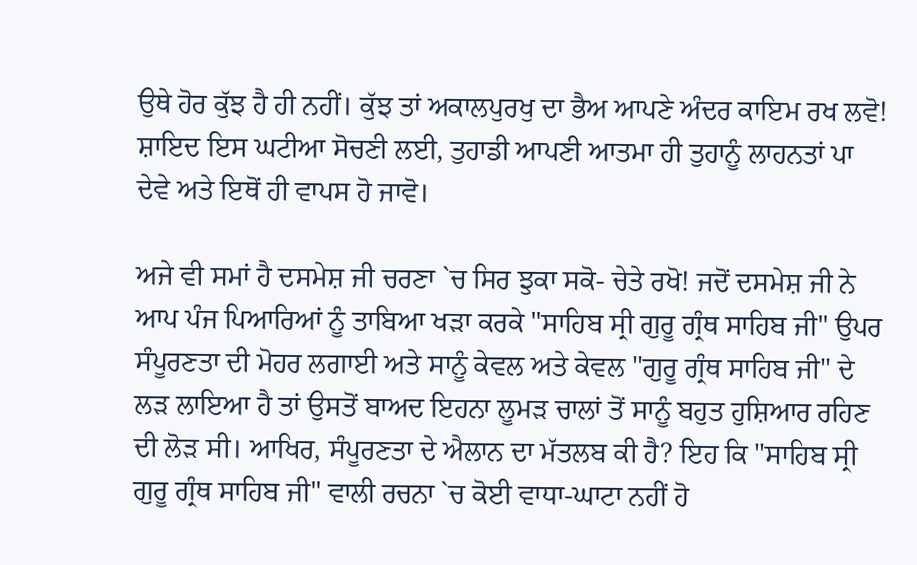ਉਥੇ ਹੋਰ ਕੁੱਝ ਹੈ ਹੀ ਨਹੀਂ। ਕੁੱਝ ਤਾਂ ਅਕਾਲਪੁਰਖੁ ਦਾ ਭੈਅ ਆਪਣੇ ਅੰਦਰ ਕਾਇਮ ਰਖ ਲਵੋ! ਸ਼ਾਇਦ ਇਸ ਘਟੀਆ ਸੋਚਣੀ ਲਈ, ਤੁਹਾਡੀ ਆਪਣੀ ਆਤਮਾ ਹੀ ਤੁਹਾਨੂੰ ਲਾਹਨਤਾਂ ਪਾ ਦੇਵੇ ਅਤੇ ਇਥੋਂ ਹੀ ਵਾਪਸ ਹੋ ਜਾਵੋ।

ਅਜੇ ਵੀ ਸਮਾਂ ਹੈ ਦਸਮੇਸ਼ ਜੀ ਚਰਣਾ `ਚ ਸਿਰ ਝੁਕਾ ਸਕੋ- ਚੇਤੇ ਰਖੋ! ਜਦੋਂ ਦਸਮੇਸ਼ ਜੀ ਨੇ ਆਪ ਪੰਜ ਪਿਆਰਿਆਂ ਨੂੰ ਤਾਬਿਆ ਖੜਾ ਕਰਕੇ "ਸਾਹਿਬ ਸ੍ਰੀ ਗੁਰੂ ਗ੍ਰੰਥ ਸਾਹਿਬ ਜੀ" ਉਪਰ ਸੰਪੂਰਣਤਾ ਦੀ ਮੋਹਰ ਲਗਾਈ ਅਤੇ ਸਾਨੂੰ ਕੇਵਲ ਅਤੇ ਕੇਵਲ "ਗੁਰੂ ਗ੍ਰੰਥ ਸਾਹਿਬ ਜੀ" ਦੇ ਲੜ ਲਾਇਆ ਹੈ ਤਾਂ ਉਸਤੋਂ ਬਾਅਦ ਇਹਨਾ ਲੂਮੜ ਚਾਲਾਂ ਤੋਂ ਸਾਨੂੰ ਬਹੁਤ ਹੁਸ਼ਿਆਰ ਰਹਿਣ ਦੀ ਲੋੜ ਸੀ। ਆਖਿਰ, ਸੰਪੂਰਣਤਾ ਦੇ ਐਲਾਨ ਦਾ ਮੱਤਲਬ ਕੀ ਹੈ? ਇਹ ਕਿ "ਸਾਹਿਬ ਸ੍ਰੀ ਗੁਰੂ ਗ੍ਰੰਥ ਸਾਹਿਬ ਜੀ" ਵਾਲੀ ਰਚਨਾ `ਚ ਕੋਈ ਵਾਧਾ-ਘਾਟਾ ਨਹੀਂ ਹੋ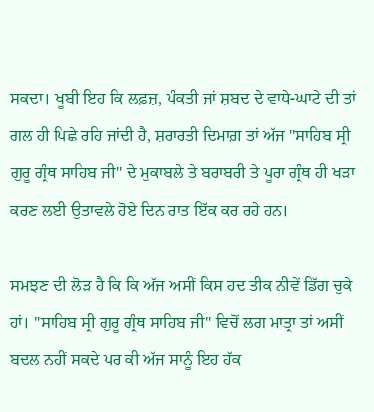ਸਕਦਾ। ਖੂਬੀ ਇਹ ਕਿ ਲਫ਼ਜ਼, ਪੰਕਤੀ ਜਾਂ ਸ਼ਬਦ ਦੇ ਵਾਧੇ-ਘਾਟੇ ਦੀ ਤਾਂ ਗਲ ਹੀ ਪਿਛੇ ਰਹਿ ਜਾਂਦੀ ਹੈ, ਸ਼ਰਾਰਤੀ ਦਿਮਾਗ਼ ਤਾਂ ਅੱਜ "ਸਾਹਿਬ ਸ੍ਰੀ ਗੁਰੂ ਗ੍ਰੰਥ ਸਾਹਿਬ ਜੀ" ਦੇ ਮੁਕਾਬਲੇ ਤੇ ਬਰਾਬਰੀ ਤੇ ਪੂਰਾ ਗ੍ਰੰਥ ਹੀ ਖੜਾ ਕਰਣ ਲਈ ਉਤਾਵਲੇ ਹੋਏ ਦਿਨ ਰਾਤ ਇੱਕ ਕਰ ਰਹੇ ਹਨ।

ਸਮਝਣ ਦੀ ਲੋੜ ਹੈ ਕਿ ਕਿ ਅੱਜ ਅਸੀਂ ਕਿਸ ਹਦ ਤੀਕ ਨੀਵੇਂ ਡਿੱਗ ਚੁਕੇ ਹਾਂ। "ਸਾਹਿਬ ਸ੍ਰੀ ਗੁਰੂ ਗ੍ਰੰਥ ਸਾਹਿਬ ਜੀ" ਵਿਚੋਂ ਲਗ ਮਾਤ੍ਰਾ ਤਾਂ ਅਸੀਂ ਬਦਲ ਨਹੀਂ ਸਕਦੇ ਪਰ ਕੀ ਅੱਜ ਸਾਨੂੰ ਇਹ ਹੱਕ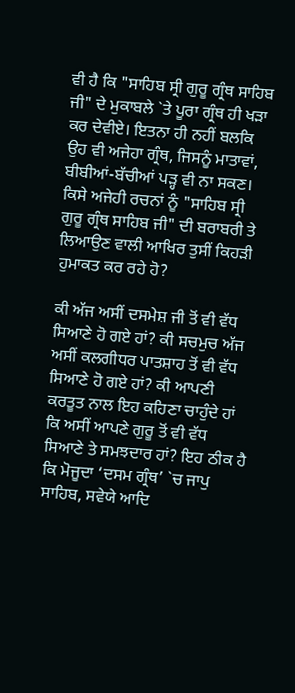ਵੀ ਹੈ ਕਿ "ਸਾਹਿਬ ਸ੍ਰੀ ਗੁਰੂ ਗ੍ਰੰਥ ਸਾਹਿਬ ਜੀ" ਦੇ ਮੁਕਾਬਲੇ `ਤੇ ਪੂਰਾ ਗ੍ਰੰਥ ਹੀ ਖੜਾ ਕਰ ਦੇਵੀਏ। ਇਤਨਾ ਹੀ ਨਹੀਂ ਬਲਕਿ ਉਹ ਵੀ ਅਜੇਹਾ ਗ੍ਰੰਥ, ਜਿਸਨੂੰ ਮਾਤਾਵਾਂ, ਬੀਬੀਆਂ-ਬੱਚੀਆਂ ਪੜ੍ਹ ਵੀ ਨਾ ਸਕਣ। ਕਿਸੇ ਅਜੇਹੀ ਰਚਨਾਂ ਨੂੰ "ਸਾਹਿਬ ਸ੍ਰੀ ਗੁਰੂ ਗ੍ਰੰਥ ਸਾਹਿਬ ਜੀ" ਦੀ ਬਰਾਬਰੀ ਤੇ ਲਿਆਉਣ ਵਾਲੀ ਆਖਿਰ ਤੁਸੀਂ ਕਿਹੜੀ ਹੁਮਾਕਤ ਕਰ ਰਹੇ ਹੋ?

ਕੀ ਅੱਜ ਅਸੀਂ ਦਸਮੇਸ਼ ਜੀ ਤੋਂ ਵੀ ਵੱਧ ਸਿਆਣੇ ਹੋ ਗਏ ਹਾਂ? ਕੀ ਸਚਮੁਚ ਅੱਜ ਅਸੀਂ ਕਲਗੀਧਰ ਪਾਤਸ਼ਾਹ ਤੋਂ ਵੀ ਵੱਧ ਸਿਆਣੇ ਹੋ ਗਏ ਹਾਂ? ਕੀ ਆਪਣੀ ਕਰਤੂਤ ਨਾਲ ਇਹ ਕਹਿਣਾ ਚਾਹੁੰਦੇ ਹਾਂ ਕਿ ਅਸੀਂ ਆਪਣੇ ਗੁਰੂ ਤੋਂ ਵੀ ਵੱਧ ਸਿਆਣੇ ਤੇ ਸਮਝਦਾਰ ਹਾਂ? ਇਹ ਠੀਕ ਹੈ ਕਿ ਮੋਜੂਦਾ ‘ਦਸਮ ਗ੍ਰੰਥ’ `ਚ ਜਾਪੁ ਸਾਹਿਬ, ਸਵੇਯੇ ਆਦਿ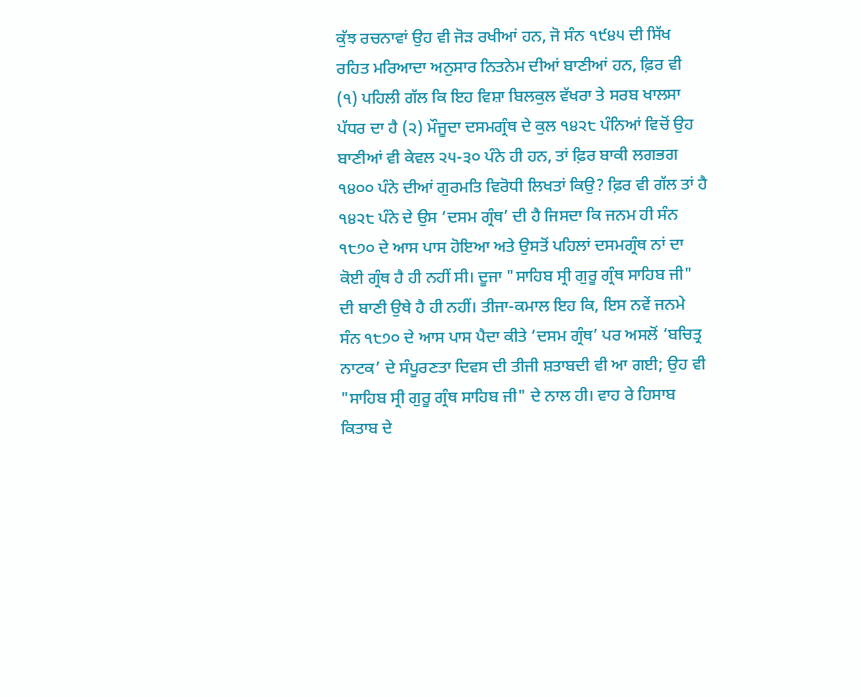ਕੁੱਝ ਰਚਨਾਵਾਂ ਉਹ ਵੀ ਜੋੜ ਰਖੀਆਂ ਹਨ, ਜੋ ਸੰਨ ੧੯੪੫ ਦੀ ਸਿੱਖ ਰਹਿਤ ਮਰਿਆਦਾ ਅਨੁਸਾਰ ਨਿਤਨੇਮ ਦੀਆਂ ਬਾਣੀਆਂ ਹਨ, ਫ਼ਿਰ ਵੀ (੧) ਪਹਿਲੀ ਗੱਲ ਕਿ ਇਹ ਵਿਸ਼ਾ ਬਿਲਕੁਲ ਵੱਖਰਾ ਤੇ ਸਰਬ ਖਾਲਸਾ ਪੱਧਰ ਦਾ ਹੈ (੨) ਮੌਜੂਦਾ ਦਸਮਗ੍ਰੰਥ ਦੇ ਕੁਲ ੧੪੨੮ ਪੰਨਿਆਂ ਵਿਚੋਂ ਉਹ ਬਾਣੀਆਂ ਵੀ ਕੇਵਲ ੨੫-੩੦ ਪੰਨੇ ਹੀ ਹਨ, ਤਾਂ ਫ਼ਿਰ ਬਾਕੀ ਲਗਭਗ ੧੪੦੦ ਪੰਨੇ ਦੀਆਂ ਗੁਰਮਤਿ ਵਿਰੋਧੀ ਲਿਖਤਾਂ ਕਿਉ? ਫ਼ਿਰ ਵੀ ਗੱਲ ਤਾਂ ਹੈ ੧੪੨੮ ਪੰਨੇ ਦੇ ਉਸ ‘ਦਸਮ ਗ੍ਰੰਥ’ ਦੀ ਹੈ ਜਿਸਦਾ ਕਿ ਜਨਮ ਹੀ ਸੰਨ ੧੮੭੦ ਦੇ ਆਸ ਪਾਸ ਹੋਇਆ ਅਤੇ ਉਸਤੋਂ ਪਹਿਲਾਂ ਦਸਮਗ੍ਰੰਥ ਨਾਂ ਦਾ ਕੋਈ ਗ੍ਰੰਥ ਹੈ ਹੀ ਨਹੀਂ ਸੀ। ਦੂਜਾ "ਸਾਹਿਬ ਸ੍ਰੀ ਗੁਰੂ ਗ੍ਰੰਥ ਸਾਹਿਬ ਜੀ" ਦੀ ਬਾਣੀ ਉਥੇ ਹੈ ਹੀ ਨਹੀਂ। ਤੀਜਾ-ਕਮਾਲ ਇਹ ਕਿ, ਇਸ ਨਵੇਂ ਜਨਮੇ ਸੰਨ ੧੮੭੦ ਦੇ ਆਸ ਪਾਸ ਪੈਦਾ ਕੀਤੇ ‘ਦਸਮ ਗ੍ਰੰਥ’ ਪਰ ਅਸਲੋਂ ‘ਬਚਿਤ੍ਰ ਨਾਟਕ’ ਦੇ ਸੰਪੂਰਣਤਾ ਦਿਵਸ ਦੀ ਤੀਜੀ ਸ਼ਤਾਬਦੀ ਵੀ ਆ ਗਈ; ਉਹ ਵੀ "ਸਾਹਿਬ ਸ੍ਰੀ ਗੁਰੂ ਗ੍ਰੰਥ ਸਾਹਿਬ ਜੀ" ਦੇ ਨਾਲ ਹੀ। ਵਾਹ ਰੇ ਹਿਸਾਬ ਕਿਤਾਬ ਦੇ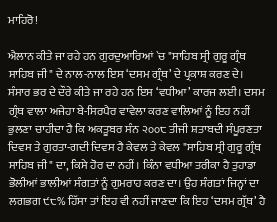ਮਾਹਿਰੋ!

ਐਲਾਨ ਕੀਤੇ ਜਾ ਰਹੇ ਹਨ ਗੁਰਦੁਆਰਿਆਂ `ਚ "ਸਾਹਿਬ ਸ੍ਰੀ ਗੁਰੂ ਗ੍ਰੰਥ ਸਾਹਿਬ ਜੀ" ਦੇ ਨਾਲ-ਨਾਲ ਇਸ ‘ਦਸਮ ਗ੍ਰੰਥ’ ਦੇ ਪ੍ਰਕਾਸ਼ ਕਰਣ ਦੇ। ਸੰਸਾਰ ਭਰ ਦੇ ਦੌਰੇ ਕੀਤੇ ਜਾ ਰਹੇ ਹਨ ਇਸ ‘ਵਧੀਆ’ ਕਾਰਜ ਲਈ। ਦਸਮ ਗ੍ਰੰਥ ਵਾਲਾ ਅਜੇਹਾ ਬੇ-ਸਿਰਪੈਰ ਵਾਵੇਲਾ ਕਰਣ ਵਾਲਿਆਂ ਨੂੰ ਇਹ ਨਹੀਂ ਭੁਲਣਾ ਚਾਹੀਦਾ ਹੈ ਕਿ ਅਕਤੂਬਰ ਸੰਨ ੨੦੦੮ ਤੀਜੀ ਸ਼ਤਾਬਦੀ ਸੰਪੂਰਣਤਾ ਦਿਵਸ ਤੇ ਗੁਰਤਾ-ਗਦੀ ਦਿਵਸ ਹੈ ਕੇਵਲ ਤੇ ਕੇਵਲ "ਸਾਹਿਬ ਸ੍ਰੀ ਗੁਰੂ ਗ੍ਰੰਥ ਸਾਹਿਬ ਜੀ" ਦਾ, ਕਿਸੇ ਹੋਰ ਦਾ ਨਹੀਂ। ਕਿੰਨਾ ਵਧੀਆ ਤਰੀਕਾ ਹੈ ਤੁਹਾਡਾ ਭੋਲੀਆਂ ਭਾਲੀਆਂ ਸੰਗਤਾਂ ਨੂੰ ਗੁਮਰਾਹ ਕਰਣ ਦਾ। ਉਹ ਸੰਗਤਾਂ ਜਿਨ੍ਹਾਂ ਦਾ ਲਗਭਗ ੯੮% ਹਿੱਸਾ ਤਾਂ ਇਹ ਵੀ ਨਹੀਂ ਜਾਣਦਾ ਕਿ ਇਹ ‘ਦਸਮ ਗ੍ਰੱਥ’ ਹੈ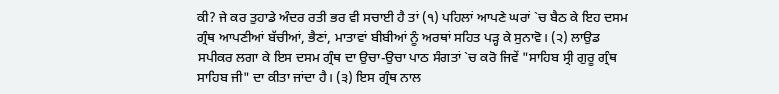ਕੀ? ਜੇ ਕਰ ਤੁਹਾਡੇ ਅੰਦਰ ਰਤੀ ਭਰ ਵੀ ਸਚਾਈ ਹੈ ਤਾਂ (੧) ਪਹਿਲਾਂ ਆਪਣੇ ਘਰਾਂ `ਚ ਬੈਠ ਕੇ ਇਹ ਦਸਮ ਗ੍ਰੰਥ ਆਪਣੀਆਂ ਬੱਚੀਆਂ, ਭੈਣਾਂ, ਮਾਤਾਵਾਂ ਬੀਬੀਆਂ ਨੂੰ ਅਰਥਾਂ ਸਹਿਤ ਪੜ੍ਹ ਕੇ ਸੁਨਾਵੋ। (੨) ਲਾਉਡ ਸਪੀਕਰ ਲਗਾ ਕੇ ਇਸ ਦਸਮ ਗ੍ਰੰਥ ਦਾ ਉਚਾ-ਉਚਾ ਪਾਠ ਸੰਗਤਾਂ `ਚ ਕਰੋ ਜਿਵੇਂ "ਸਾਹਿਬ ਸ੍ਰੀ ਗੁਰੂ ਗ੍ਰੰਥ ਸਾਹਿਬ ਜੀ" ਦਾ ਕੀਤਾ ਜਾਂਦਾ ਹੈ। (੩) ਇਸ ਗ੍ਰੰਥ ਨਾਲ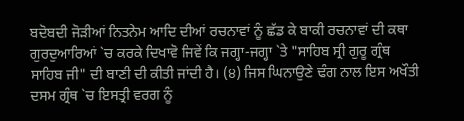ਬਦੋਬਦੀ ਜੋੜੀਆਂ ਨਿਤਨੇਮ ਆਦਿ ਦੀਆਂ ਰਚਨਾਵਾਂ ਨੂੰ ਛੱਡ ਕੇ ਬਾਕੀ ਰਚਨਾਵਾਂ ਦੀ ਕਥਾ ਗੁਰਦੁਆਰਿਆਂ `ਚ ਕਰਕੇ ਦਿਖਾਵੋ ਜਿਵੇਂ ਕਿ ਜਗ੍ਹਾ-ਜਗ੍ਹਾ `ਤੇ "ਸਾਹਿਬ ਸ੍ਰੀ ਗੁਰੂ ਗ੍ਰੰਥ ਸਾਹਿਬ ਜੀ" ਦੀ ਬਾਣੀ ਦੀ ਕੀਤੀ ਜਾਂਦੀ ਹੈ। (੪) ਜਿਸ ਘਿਨਾਉਣੇ ਢੰਗ ਨਾਲ ਇਸ ਅਖੌਤੀ ਦਸਮ ਗ੍ਰੰਥ `ਚ ਇਸਤ੍ਰੀ ਵਰਗ ਨੂੰ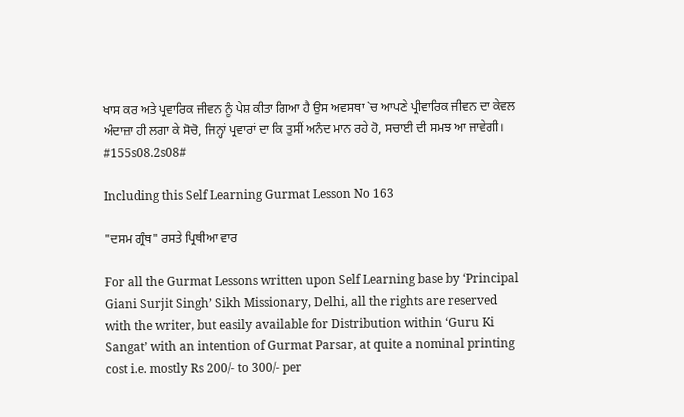ਖਾਸ ਕਰ ਅਤੇ ਪ੍ਰਵਾਰਿਕ ਜੀਵਨ ਨੂੰ ਪੇਸ਼ ਕੀਤਾ ਗਿਆ ਹੈ ਉਸ ਅਵਸਥਾ `ਚ ਆਪਣੇ ਪ੍ਰੀਵਾਰਿਕ ਜੀਵਨ ਦਾ ਕੇਵਲ ਅੰਦਾਜ਼ਾ ਹੀ ਲਗਾ ਕੇ ਸੋਚੋ, ਜਿਨ੍ਹਾਂ ਪ੍ਰਵਾਰਾਂ ਦਾ ਕਿ ਤੁਸੀਂ ਅਨੰਦ ਮਾਨ ਰਹੇ ਹੋ, ਸਚਾਈ ਦੀ ਸਮਝ ਆ ਜਾਵੇਗੀ। #155s08.2s08#

Including this Self Learning Gurmat Lesson No 163

"ਦਸਮ ਗ੍ਰੰਥ" ਰਸਤੇ ਪ੍ਰਿਥੀਆ ਵਾਰ

For all the Gurmat Lessons written upon Self Learning base by ‘Principal Giani Surjit Singh’ Sikh Missionary, Delhi, all the rights are reserved with the writer, but easily available for Distribution within ‘Guru Ki Sangat’ with an intention of Gurmat Parsar, at quite a nominal printing cost i.e. mostly Rs 200/- to 300/- per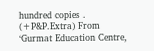hundred copies . (+P&P.Extra) From ‘Gurmat Education Centre,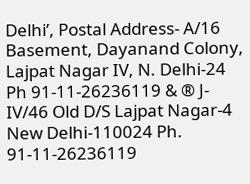Delhi’, Postal Address- A/16 Basement, Dayanand Colony, Lajpat Nagar IV, N. Delhi-24 Ph 91-11-26236119 & ® J-IV/46 Old D/S Lajpat Nagar-4 New Delhi-110024 Ph. 91-11-26236119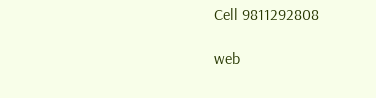Cell 9811292808

web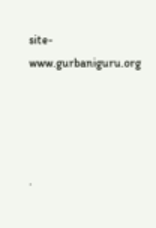site- www.gurbaniguru.org




.